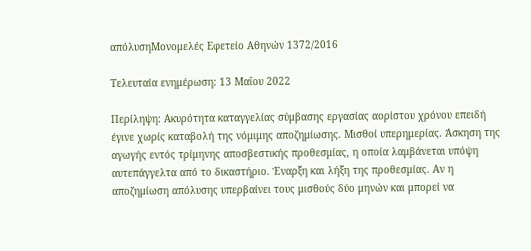απόλυσηΜονομελές Εφετείο Αθηνών 1372/2016

Τελευταία ενημέρωση: 13 Μαΐου 2022

Περίληψη: Ακυρότητα καταγγελίας σύμβασης εργασίας αορίστου χρόνου επειδή έγινε χωρίς καταβολή της νόμιμης αποζημίωσης. Μισθοί υπερημερίας. Άσκηση της αγωγής εντός τρίμηνης αποσβεστικής προθεσμίας, η οποία λαμβάνεται υπόψη αυτεπάγγελτα από το δικαστήριο. Έναρξη και λήξη της προθεσμίας. Αν η αποζημίωση απόλυσης υπερβαίνει τους μισθούς δύο μηνών και μπορεί να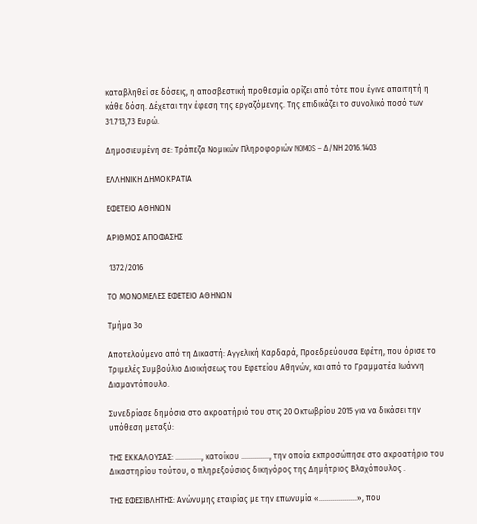καταβληθεί σε δόσεις, η αποσβεστική προθεσμία ορίζει από τότε που έγινε απαιτητή η κάθε δόση. Δέχεται την έφεση της εργαζόμενης. Της επιδικάζει το συνολικό ποσό των 31.713,73 Ευρώ.

Δημοσιευμένη σε: Τράπεζα Νομικών Πληροφοριών NOMOS – Δ/ΝΗ 2016.1403

ΕΛΛΗΝΙΚΗ ΔΗΜΟΚΡΑΤΙΑ

ΕΦΕΤΕΙΟ ΑΘΗΝΩΝ

ΑΡΙΘΜΟΣ ΑΠΟΦΑΣΗΣ

 1372/2016

ΤΟ ΜΟΝΟΜΕΛΕΣ ΕΦΕΤΕΙΟ ΑΘΗΝΩΝ

Τμήμα 3ο

Αποτελούμενο από τη Δικαστή: Αγγελική Καρδαρά, Προεδρεύουσα Εφέτη, που όρισε το Τριμελές Συμβούλιο Διοικήσεως του Εφετείου Αθηνών, και από το Γραμματέα Ιωάννη Διαμαντόπουλο.

Συνεδρίασε δημόσια στο ακροατήριό του στις 20 Οκτωβρίου 2015 για να δικάσει την υπόθεση μεταξύ:

ΤΗΣ ΕΚΚΑΛΟΥΣΑΣ: …………., κατοίκου ………….., την οποία εκπροσώπησε στο ακροατήριο του Δικαστηρίου τούτου, ο πληρεξούσιος δικηγόρος της Δημήτριος Βλαχόπουλος .

ΤΗΣ ΕΦΕΣΙΒΛΗΤΗΣ: Ανώνυμης εταιρίας με την επωνυμία «……………….», που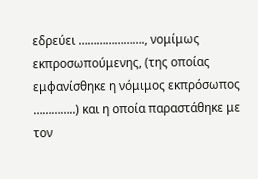εδρεύει …………………., νομίμως εκπροσωπούμενης, (της οποίας εμφανίσθηκε η νόμιμος εκπρόσωπος …………..) και η οποία παραστάθηκε με τον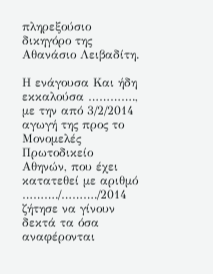πληρεξούσιο δικηγόρο της Αθανάσιο Λειβαδίτη.

Η ενάγουσα Και ήδη εκκαλούσα …………., με την από 3/2/2014 αγωγή της προς το Μονομελές Πρωτοδικείο Αθηνών, που έχει κατατεθεί με αριθμό ………./………./2014 ζήτησε να γίνουν δεκτά τα όσα αναφέρονται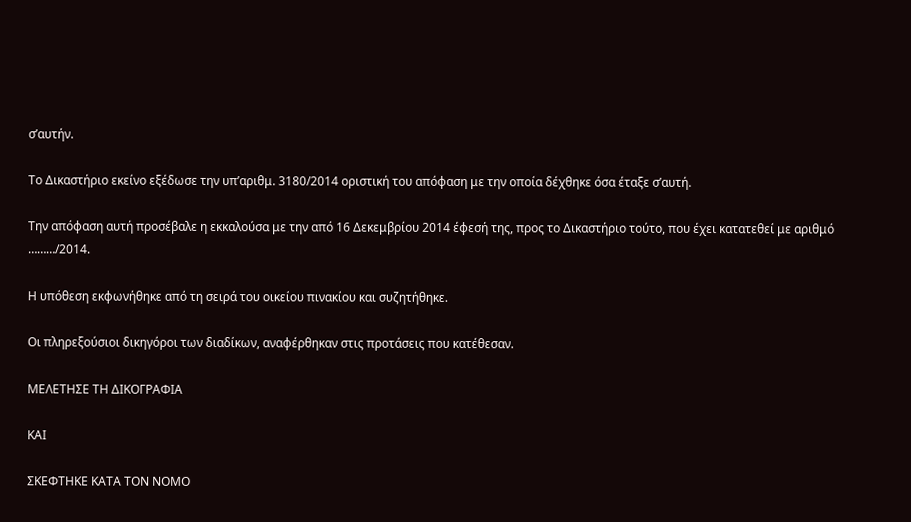σ’αυτήν.

Το Δικαστήριο εκείνο εξέδωσε την υπ’αριθμ. 3180/2014 οριστική του απόφαση με την οποία δέχθηκε όσα έταξε σ’αυτή.

Την απόφαση αυτή προσέβαλε η εκκαλούσα με την από 16 Δεκεμβρίου 2014 έφεσή της, προς το Δικαστήριο τούτο, που έχει κατατεθεί με αριθμό ………/2014.

Η υπόθεση εκφωνήθηκε από τη σειρά του οικείου πινακίου και συζητήθηκε.

Οι πληρεξούσιοι δικηγόροι των διαδίκων, αναφέρθηκαν στις προτάσεις που κατέθεσαν.

ΜΕΛΕΤΗΣΕ ΤΗ ΔΙΚΟΓΡΑΦΙΑ

ΚΑΙ

ΣΚΕΦΤΗΚΕ ΚΑΤΑ ΤΟΝ ΝΟΜΟ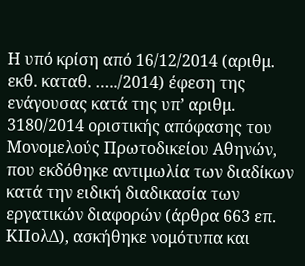Η υπό κρίση από 16/12/2014 (αριθμ. εκθ. καταθ. …../2014) έφεση της ενάγουσας κατά της υπ’ αριθμ. 3180/2014 οριστικής απόφασης του Μονομελούς Πρωτοδικείου Αθηνών, που εκδόθηκε αντιμωλία των διαδίκων κατά την ειδική διαδικασία των εργατικών διαφορών (άρθρα 663 επ. ΚΠολΔ), ασκήθηκε νομότυπα και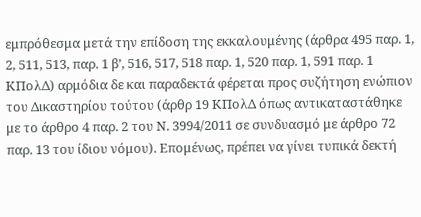εμπρόθεσμα μετά την επίδοση της εκκαλουμένης (άρθρα 495 παρ. 1, 2, 511, 513, παρ. 1 β’, 516, 517, 518 παρ. 1, 520 παρ. 1, 591 παρ. 1 ΚΠολΔ) αρμόδια δε και παραδεκτά φέρεται προς συζήτηση ενώπιον του Δικαστηρίου τούτου (άρθρ 19 ΚΠολΔ όπως αντικαταστάθηκε με το άρθρο 4 παρ. 2 του Ν. 3994/2011 σε συνδυασμό με άρθρο 72 παρ. 13 του ίδιου νόμου). Επομένως, πρέπει να γίνει τυπικά δεκτή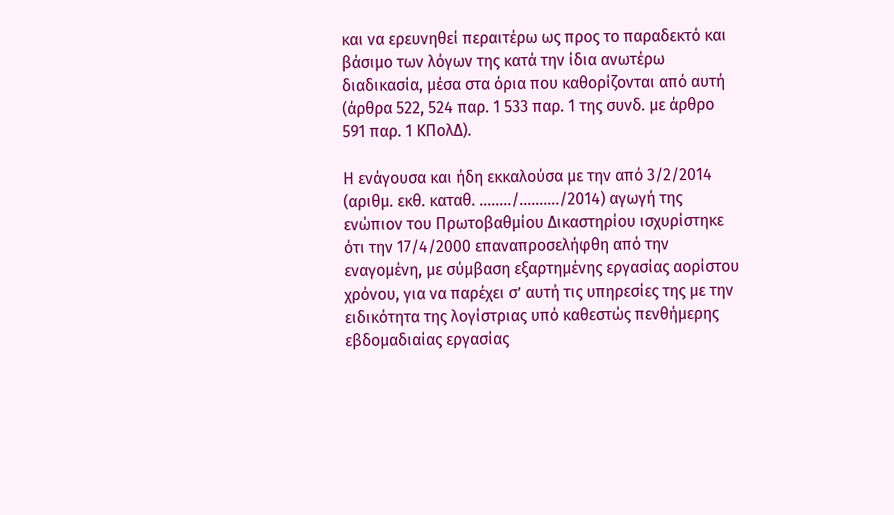και να ερευνηθεί περαιτέρω ως προς το παραδεκτό και βάσιμο των λόγων της κατά την ίδια ανωτέρω διαδικασία, μέσα στα όρια που καθορίζονται από αυτή (άρθρα 522, 524 παρ. 1 533 παρ. 1 της συνδ. με άρθρο 591 παρ. 1 ΚΠολΔ).

Η ενάγουσα και ήδη εκκαλούσα με την από 3/2/2014 (αριθμ. εκθ. καταθ. ……../………./2014) αγωγή της ενώπιον του Πρωτοβαθμίου Δικαστηρίου ισχυρίστηκε ότι την 17/4/2000 επαναπροσελήφθη από την εναγομένη, με σύμβαση εξαρτημένης εργασίας αορίστου χρόνου, για να παρέχει σ’ αυτή τις υπηρεσίες της με την ειδικότητα της λογίστριας υπό καθεστώς πενθήμερης εβδομαδιαίας εργασίας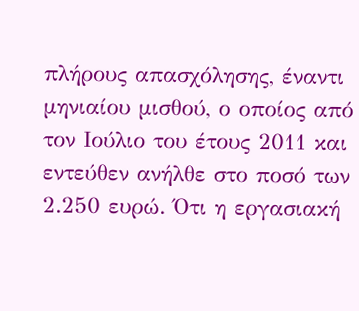πλήρους απασχόλησης, έναντι μηνιαίου μισθού, ο οποίος από τον Ιούλιο του έτους 2011 και εντεύθεν ανήλθε στο ποσό των 2.250 ευρώ. Ότι η εργασιακή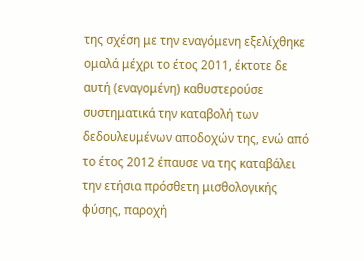της σχέση με την εναγόμενη εξελίχθηκε ομαλά μέχρι το έτος 2011, έκτοτε δε αυτή (εναγομένη) καθυστερούσε συστηματικά την καταβολή των δεδουλευμένων αποδοχών της, ενώ από το έτος 2012 έπαυσε να της καταβάλει την ετήσια πρόσθετη μισθολογικής φύσης, παροχή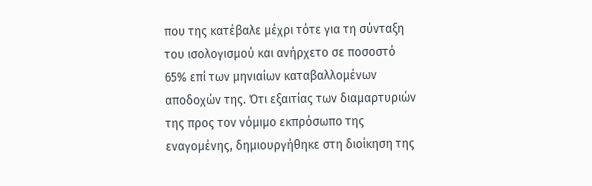που της κατέβαλε μέχρι τότε για τη σύνταξη του ισολογισμού και ανήρχετο σε ποσοστό 65% επί των μηνιαίων καταβαλλομένων αποδοχών της. Ότι εξαιτίας των διαμαρτυριών της προς τον νόμιμο εκπρόσωπο της εναγομένης, δημιουργήθηκε στη διοίκηση της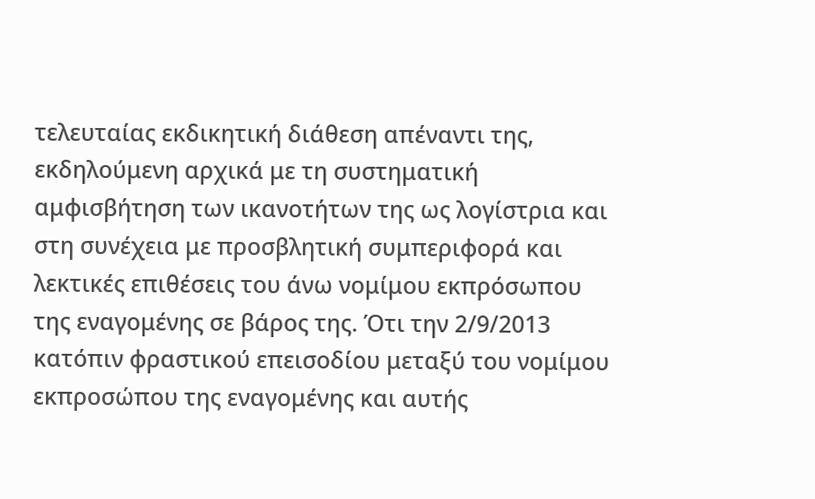τελευταίας εκδικητική διάθεση απέναντι της, εκδηλούμενη αρχικά με τη συστηματική αμφισβήτηση των ικανοτήτων της ως λογίστρια και στη συνέχεια με προσβλητική συμπεριφορά και λεκτικές επιθέσεις του άνω νομίμου εκπρόσωπου της εναγομένης σε βάρος της. Ότι την 2/9/2013 κατόπιν φραστικού επεισοδίου μεταξύ του νομίμου εκπροσώπου της εναγομένης και αυτής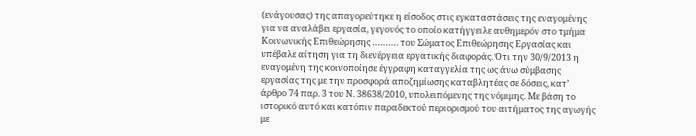(ενάγουσας) της απαγορεύτηκε η είσοδος στις εγκαταστάσεις της εναγομένης για να αναλάβει εργασία, γεγονός το οποίο κατήγγειλε αυθημερόν στο τμήμα Κοινωνικής Επιθεώρησης ………. του Σώματος Επιθεώρησης Εργασίας και υπέβαλε αίτηση για τη διενέργεια εργατικής διαφοράς. Ότι την 30/9/2013 η εναγομένη της κοινοποίησε έγγραφη καταγγελία της ως άνω σύμβασης εργασίας της με την προσφορά αποζημίωσης καταβλητέας σε δόσεις, κατ’ άρθρο 74 παρ. 3 του Ν. 38638/2010, υπολειπόμενης της νόμιμης. Με βάση το ιστορικό αυτό και κατόπιν παραδεκτού περιορισμού του αιτήματος της αγωγής με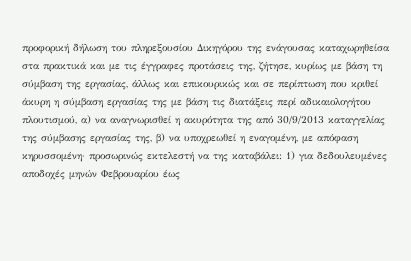προφορική δήλωση του πληρεξουσίου Δικηγόρου της ενάγουσας καταχωρηθείσα στα πρακτικά και με τις έγγραφες προτάσεις της, ζήτησε, κυρίως με βάση τη σύμβαση της εργασίας, άλλως και επικουρικώς και σε περίπτωση που κριθεί άκυρη η σύμβαση εργασίας της με βάση τις διατάξεις περί αδικαιολογήτου πλουτισμού, α) να αναγνωρισθεί η ακυρότητα της από 30/9/2013 καταγγελίας της σύμβασης εργασίας της, β) να υποχρεωθεί η εναγομένη, με απόφαση κηρυσσομένη· προσωρινώς εκτελεστή να της καταβάλει: 1) για δεδουλευμένες αποδοχές μηνών Φεβρουαρίου έως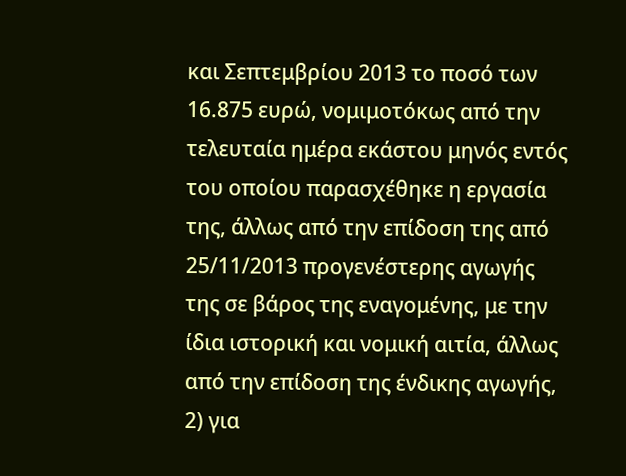και Σεπτεμβρίου 2013 το ποσό των 16.875 ευρώ, νομιμοτόκως από την τελευταία ημέρα εκάστου μηνός εντός του οποίου παρασχέθηκε η εργασία της, άλλως από την επίδοση της από 25/11/2013 προγενέστερης αγωγής της σε βάρος της εναγομένης, με την ίδια ιστορική και νομική αιτία, άλλως από την επίδοση της ένδικης αγωγής, 2) για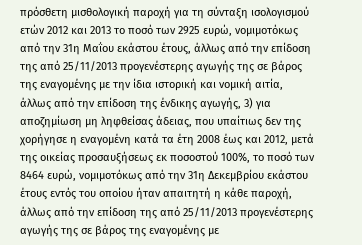πρόσθετη μισθολογική παροχή για τη σύνταξη ισολογισμού ετών 2012 και 2013 το ποσό των 2925 ευρώ, νομιμοτόκως από την 31η Μαΐου εκάστου έτους, άλλως από την επίδοση της από 25/11/2013 προγενέστερης αγωγής της σε βάρος της εναγομένης με την ίδια ιστορική και νομική αιτία, άλλως από την επίδοση της ένδικης αγωγής, 3) για αποζημίωση μη ληφθείσας άδειας, που υπαίτιως δεν της χορήγησε η εναγομένη κατά τα έτη 2008 έως και 2012, μετά της οικείας προσαυξήσεως εκ ποσοστού 100%, το ποσό των 8464 ευρώ, νομιμοτόκως από την 31η Δεκεμβρίου εκάστου έτους εντός του οποίου ήταν απαιτητή η κάθε παροχή, άλλως από την επίδοση της από 25/11/2013 προγενέστερης αγωγής της σε βάρος της εναγομένης με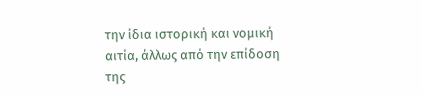την ίδια ιστορική και νομική αιτία, άλλως από την επίδοση της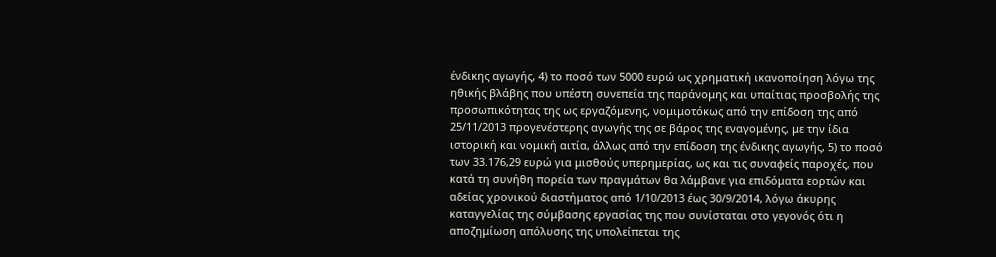ένδικης αγωγής, 4) το ποσό των 5000 ευρώ ως χρηματική ικανοποίηση λόγω της ηθικής βλάβης που υπέστη συνεπεία της παράνομης και υπαίτιας προσβολής της προσωπικότητας της ως εργαζόμενης, νομιμοτόκως από την επίδοση της από 25/11/2013 προγενέστερης αγωγής της σε βάρος της εναγομένης, με την ίδια ιστορική και νομική αιτία, άλλως από την επίδοση της ένδικης αγωγής, 5) το ποσό των 33.176,29 ευρώ για μισθούς υπερημερίας, ως και τις συναφείς παροχές, που κατά τη συνήθη πορεία των πραγμάτων θα λάμβανε για επιδόματα εορτών και αδείας χρονικού διαστήματος από 1/10/2013 έως 30/9/2014, λόγω άκυρης καταγγελίας της σύμβασης εργασίας της που συνίσταται στο γεγονός ότι η αποζημίωση απόλυσης της υπολείπεται της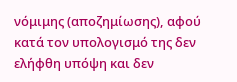νόμιμης (αποζημίωσης), αφού κατά τον υπολογισμό της δεν ελήφθη υπόψη και δεν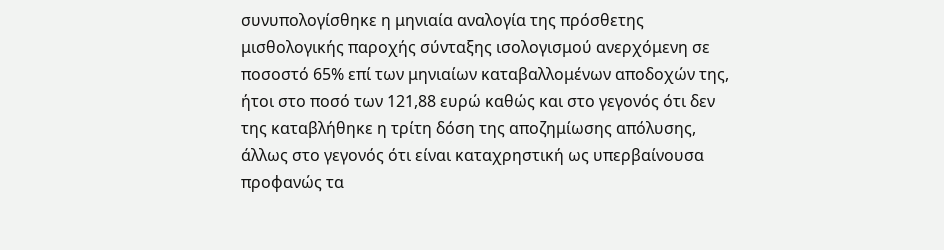συνυπολογίσθηκε η μηνιαία αναλογία της πρόσθετης μισθολογικής παροχής σύνταξης ισολογισμού ανερχόμενη σε ποσοστό 65% επί των μηνιαίων καταβαλλομένων αποδοχών της, ήτοι στο ποσό των 121,88 ευρώ καθώς και στο γεγονός ότι δεν της καταβλήθηκε η τρίτη δόση της αποζημίωσης απόλυσης, άλλως στο γεγονός ότι είναι καταχρηστική ως υπερβαίνουσα προφανώς τα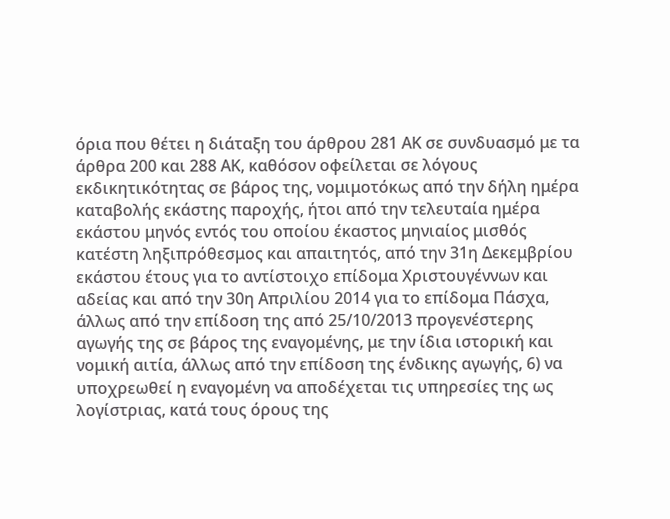όρια που θέτει η διάταξη του άρθρου 281 ΑΚ σε συνδυασμό με τα άρθρα 200 και 288 ΑΚ, καθόσον οφείλεται σε λόγους εκδικητικότητας σε βάρος της, νομιμοτόκως από την δήλη ημέρα καταβολής εκάστης παροχής, ήτοι από την τελευταία ημέρα εκάστου μηνός εντός του οποίου έκαστος μηνιαίος μισθός κατέστη ληξιπρόθεσμος και απαιτητός, από την 31η Δεκεμβρίου εκάστου έτους για το αντίστοιχο επίδομα Χριστουγέννων και αδείας και από την 30η Απριλίου 2014 για το επίδομα Πάσχα, άλλως από την επίδοση της από 25/10/2013 προγενέστερης αγωγής της σε βάρος της εναγομένης, με την ίδια ιστορική και νομική αιτία, άλλως από την επίδοση της ένδικης αγωγής, 6) να υποχρεωθεί η εναγομένη να αποδέχεται τις υπηρεσίες της ως λογίστριας, κατά τους όρους της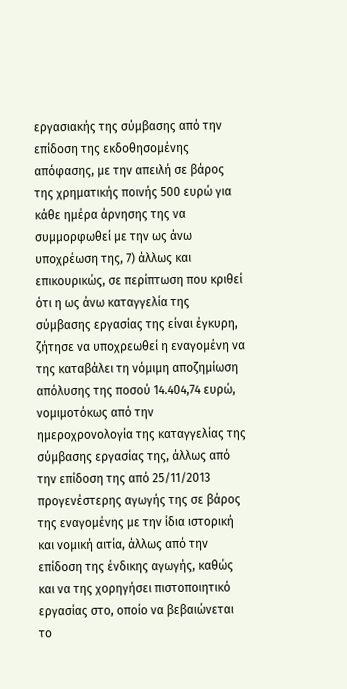εργασιακής της σύμβασης από την επίδοση της εκδοθησομένης απόφασης, με την απειλή σε βάρος της χρηματικής ποινής 500 ευρώ για κάθε ημέρα άρνησης της να συμμορφωθεί με την ως άνω υποχρέωση της, 7) άλλως και επικουρικώς, σε περίπτωση που κριθεί ότι η ως άνω καταγγελία της σύμβασης εργασίας της είναι έγκυρη, ζήτησε να υποχρεωθεί η εναγομένη να της καταβάλει τη νόμιμη αποζημίωση απόλυσης της ποσού 14.404,74 ευρώ, νομιμοτόκως από την ημεροχρονολογία της καταγγελίας της σύμβασης εργασίας της, άλλως από την επίδοση της από 25/11/2013 προγενέστερης αγωγής της σε βάρος της εναγομένης με την ίδια ιστορική και νομική αιτία, άλλως από την επίδοση της ένδικης αγωγής, καθώς και να της χορηγήσει πιστοποιητικό εργασίας στο, οποίο να βεβαιώνεται το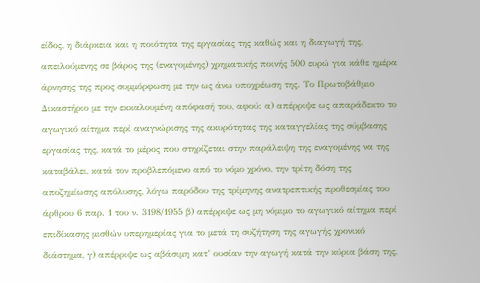είδος, η διάρκεια και η ποιότητα της εργασίας της καθώς και η διαγωγή της, απειλούμενης σε βάρος της (εναγομένης) χρηματικής ποινής 500 ευρώ για κάθε ημέρα άρνησης της προς συμμόρφωση με την ως άνω υποχρέωση της. Το Πρωτοβάθμιο Δικαστήριο με την εκκαλουμένη απόφασή του, αφού: α) απέρριψε ως απαράδεκτο το αγωγικό αίτημα περί αναγνώρισης της ακυρότητας της καταγγελίας της σύμβασης εργασίας της, κατά το μέρος που στηρίζεται στην παράλειψη της εναγομένης να της καταβάλει, κατά τον προβλεπόμενο από το νόμο χρόνο, την τρίτη δόση της αποζημίωσης απόλυσης, λόγω παρόδου της τρίμηνης ανατρεπτικής προθεσμίας του άρθρου 6 παρ. 1 του ν. 3198/1955 β) απέρριψε ως μη νόμιμο το αγωγικό αίτημα περί επιδίκασης μισθών υπερημερίας για το μετά τη συζήτηση της αγωγής χρονικό διάστημα, γ) απέρριψε ως αβάσιμη κατ’ ουσίαν την αγωγή κατά την κύρια βάση της,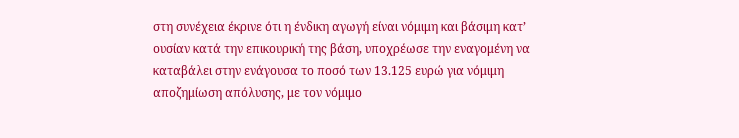στη συνέχεια έκρινε ότι η ένδικη αγωγή είναι νόμιμη και βάσιμη κατ’ ουσίαν κατά την επικουρική της βάση, υποχρέωσε την εναγομένη να καταβάλει στην ενάγουσα το ποσό των 13.125 ευρώ για νόμιμη αποζημίωση απόλυσης, με τον νόμιμο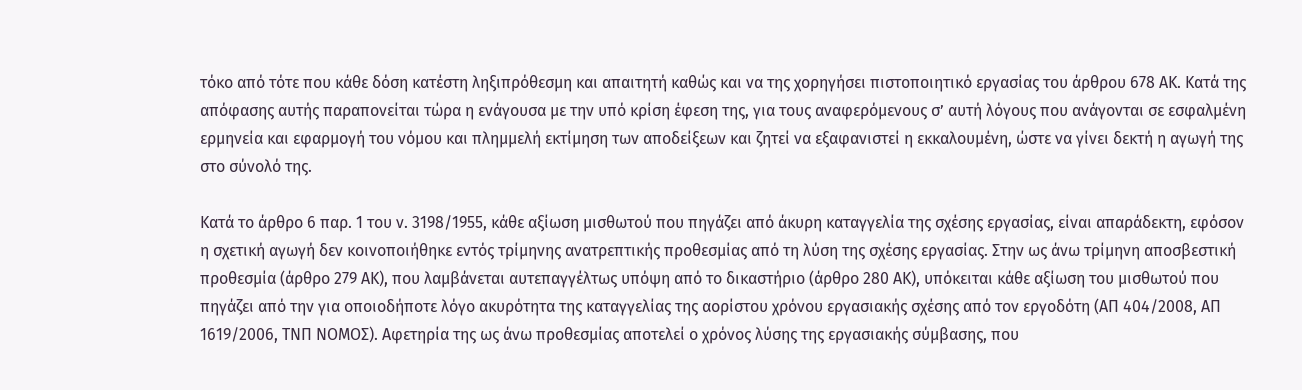τόκο από τότε που κάθε δόση κατέστη ληξιπρόθεσμη και απαιτητή καθώς και να της χορηγήσει πιστοποιητικό εργασίας του άρθρου 678 ΑΚ. Κατά της απόφασης αυτής παραπονείται τώρα η ενάγουσα με την υπό κρίση έφεση της, για τους αναφερόμενους σ’ αυτή λόγους που ανάγονται σε εσφαλμένη ερμηνεία και εφαρμογή του νόμου και πλημμελή εκτίμηση των αποδείξεων και ζητεί να εξαφανιστεί η εκκαλουμένη, ώστε να γίνει δεκτή η αγωγή της στο σύνολό της.

Κατά το άρθρο 6 παρ. 1 του ν. 3198/1955, κάθε αξίωση μισθωτού που πηγάζει από άκυρη καταγγελία της σχέσης εργασίας, είναι απαράδεκτη, εφόσον η σχετική αγωγή δεν κοινοποιήθηκε εντός τρίμηνης ανατρεπτικής προθεσμίας από τη λύση της σχέσης εργασίας. Στην ως άνω τρίμηνη αποσβεστική προθεσμία (άρθρο 279 ΑΚ), που λαμβάνεται αυτεπαγγέλτως υπόψη από το δικαστήριο (άρθρο 280 ΑΚ), υπόκειται κάθε αξίωση του μισθωτού που πηγάζει από την για οποιοδήποτε λόγο ακυρότητα της καταγγελίας της αορίστου χρόνου εργασιακής σχέσης από τον εργοδότη (ΑΠ 404/2008, ΑΠ 1619/2006, ΤΝΠ ΝΟΜΟΣ). Αφετηρία της ως άνω προθεσμίας αποτελεί ο χρόνος λύσης της εργασιακής σύμβασης, που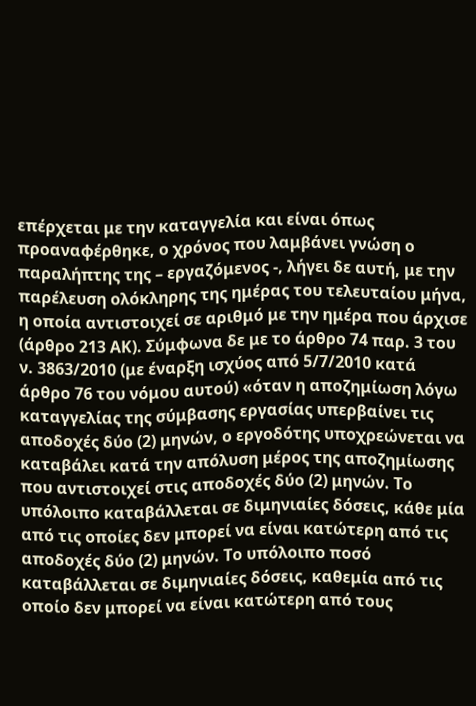επέρχεται με την καταγγελία και είναι όπως προαναφέρθηκε, ο χρόνος που λαμβάνει γνώση ο παραλήπτης της – εργαζόμενος -, λήγει δε αυτή, με την παρέλευση ολόκληρης της ημέρας του τελευταίου μήνα, η οποία αντιστοιχεί σε αριθμό με την ημέρα που άρχισε (άρθρο 213 ΑΚ). Σύμφωνα δε με το άρθρο 74 παρ. 3 του ν. 3863/2010 (με έναρξη ισχύος από 5/7/2010 κατά άρθρο 76 του νόμου αυτού) «όταν η αποζημίωση λόγω καταγγελίας της σύμβασης εργασίας υπερβαίνει τις αποδοχές δύο (2) μηνών, ο εργοδότης υποχρεώνεται να καταβάλει κατά την απόλυση μέρος της αποζημίωσης που αντιστοιχεί στις αποδοχές δύο (2) μηνών. Το υπόλοιπο καταβάλλεται σε διμηνιαίες δόσεις, κάθε μία από τις οποίες δεν μπορεί να είναι κατώτερη από τις αποδοχές δύο (2) μηνών. Το υπόλοιπο ποσό καταβάλλεται σε διμηνιαίες δόσεις, καθεμία από τις οποίο δεν μπορεί να είναι κατώτερη από τους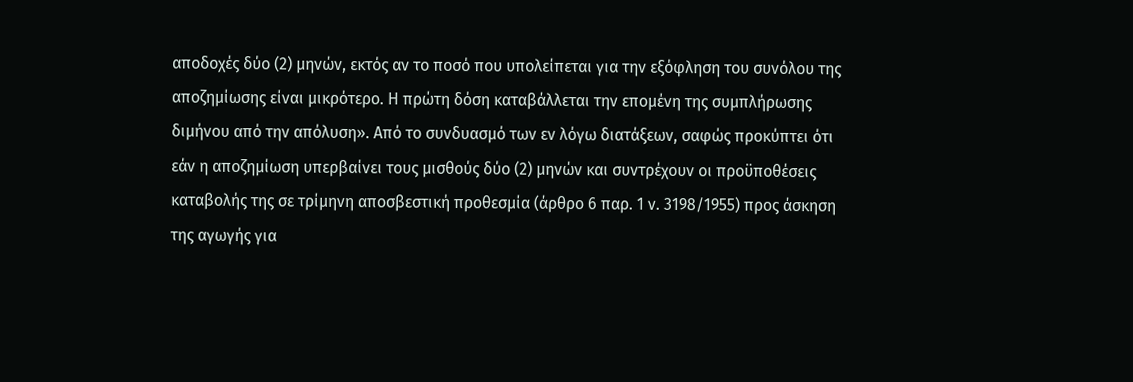αποδοχές δύο (2) μηνών, εκτός αν το ποσό που υπολείπεται για την εξόφληση του συνόλου της αποζημίωσης είναι μικρότερο. Η πρώτη δόση καταβάλλεται την επομένη της συμπλήρωσης διμήνου από την απόλυση». Από το συνδυασμό των εν λόγω διατάξεων, σαφώς προκύπτει ότι εάν η αποζημίωση υπερβαίνει τους μισθούς δύο (2) μηνών και συντρέχουν οι προϋποθέσεις καταβολής της σε τρίμηνη αποσβεστική προθεσμία (άρθρο 6 παρ. 1 ν. 3198/1955) προς άσκηση της αγωγής για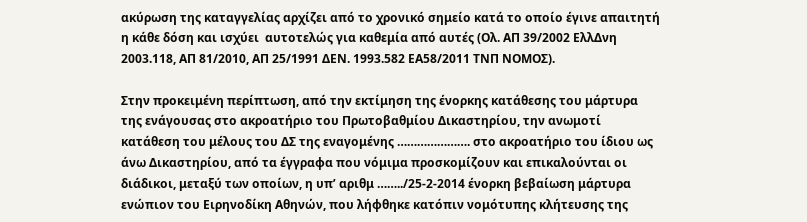ακύρωση της καταγγελίας αρχίζει από το χρονικό σημείο κατά το οποίο έγινε απαιτητή η κάθε δόση και ισχύει  αυτοτελώς για καθεμία από αυτές (Ολ. ΑΠ 39/2002 ΕλλΔνη 2003.118, ΑΠ 81/2010, ΑΠ 25/1991 ΔΕΝ. 1993.582 ΕΑ58/2011 ΤΝΠ ΝΟΜΟΣ).

Στην προκειμένη περίπτωση, από την εκτίμηση της ένορκης κατάθεσης του μάρτυρα της ενάγουσας στο ακροατήριο του Πρωτοβαθμίου Δικαστηρίου, την ανωμοτί κατάθεση του μέλους του ΔΣ της εναγομένης …………………. στο ακροατήριο του ίδιου ως άνω Δικαστηρίου, από τα έγγραφα που νόμιμα προσκομίζουν και επικαλούνται οι διάδικοι, μεταξύ των οποίων, η υπ’ αριθμ ……../25-2-2014 ένορκη βεβαίωση μάρτυρα ενώπιον του Ειρηνοδίκη Αθηνών, που λήφθηκε κατόπιν νομότυπης κλήτευσης της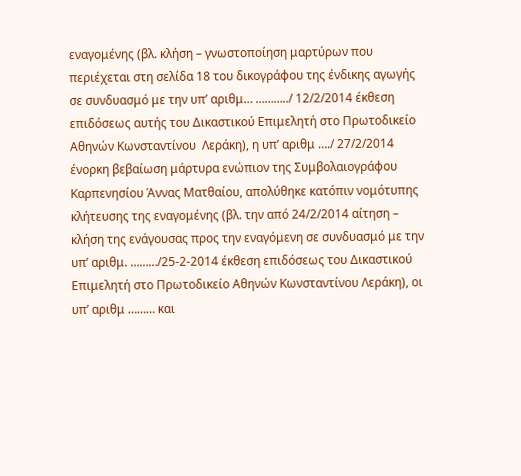εναγομένης (βλ. κλήση – γνωστοποίηση μαρτύρων που περιέχεται στη σελίδα 18 του δικογράφου της ένδικης αγωγής σε συνδυασμό με την υπ’ αριθμ… ………../ 12/2/2014 έκθεση επιδόσεως αυτής του Δικαστικού Επιμελητή στο Πρωτοδικείο Αθηνών Κωνσταντίνου  Λεράκη), η υπ’ αριθμ …./ 27/2/2014 ένορκη βεβαίωση μάρτυρα ενώπιον της Συμβολαιογράφου Καρπενησίου Άννας Ματθαίου, απολύθηκε κατόπιν νομότυπης κλήτευσης της εναγομένης (βλ. την από 24/2/2014 αίτηση – κλήση της ενάγουσας προς την εναγόμενη σε συνδυασμό με την υπ’ αριθμ. ………/25-2-2014 έκθεση επιδόσεως του Δικαστικού Επιμελητή στο Πρωτοδικείο Αθηνών Κωνσταντίνου Λεράκη), οι υπ’ αριθμ ……… και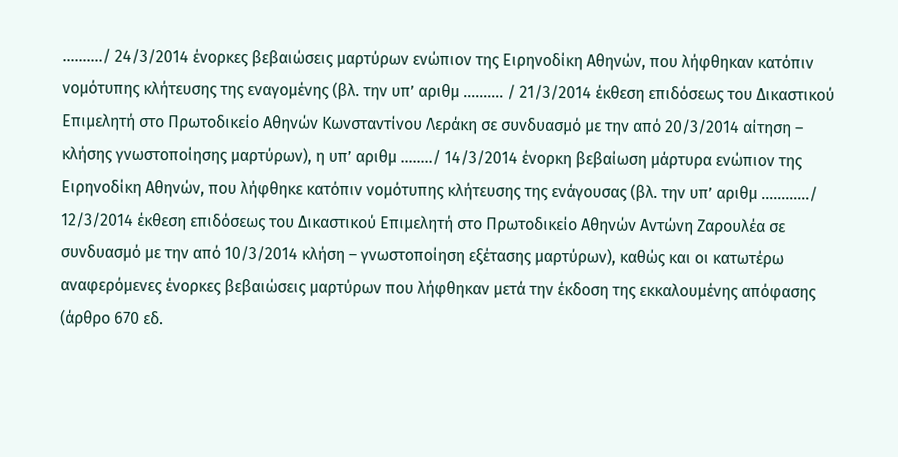………./ 24/3/2014 ένορκες βεβαιώσεις μαρτύρων ενώπιον της Ειρηνοδίκη Αθηνών, που λήφθηκαν κατόπιν νομότυπης κλήτευσης της εναγομένης (βλ. την υπ’ αριθμ ………. / 21/3/2014 έκθεση επιδόσεως του Δικαστικού Επιμελητή στο Πρωτοδικείο Αθηνών Κωνσταντίνου Λεράκη σε συνδυασμό με την από 20/3/2014 αίτηση – κλήσης γνωστοποίησης μαρτύρων), η υπ’ αριθμ ……../ 14/3/2014 ένορκη βεβαίωση μάρτυρα ενώπιον της Ειρηνοδίκη Αθηνών, που λήφθηκε κατόπιν νομότυπης κλήτευσης της ενάγουσας (βλ. την υπ’ αριθμ …………/ 12/3/2014 έκθεση επιδόσεως του Δικαστικού Επιμελητή στο Πρωτοδικείο Αθηνών Αντώνη Ζαρουλέα σε συνδυασμό με την από 10/3/2014 κλήση – γνωστοποίηση εξέτασης μαρτύρων), καθώς και οι κατωτέρω αναφερόμενες ένορκες βεβαιώσεις μαρτύρων που λήφθηκαν μετά την έκδοση της εκκαλουμένης απόφασης (άρθρο 670 εδ.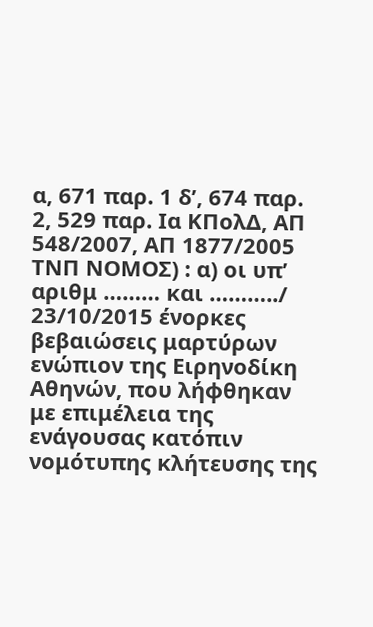α, 671 παρ. 1 δ’, 674 παρ. 2, 529 παρ. Ια ΚΠολΔ, ΑΠ 548/2007, ΑΠ 1877/2005 ΤΝΠ ΝΟΜΟΣ) : α) οι υπ’ αριθμ ……… και ………../ 23/10/2015 ένορκες βεβαιώσεις μαρτύρων ενώπιον της Ειρηνοδίκη Αθηνών, που λήφθηκαν με επιμέλεια της ενάγουσας κατόπιν νομότυπης κλήτευσης της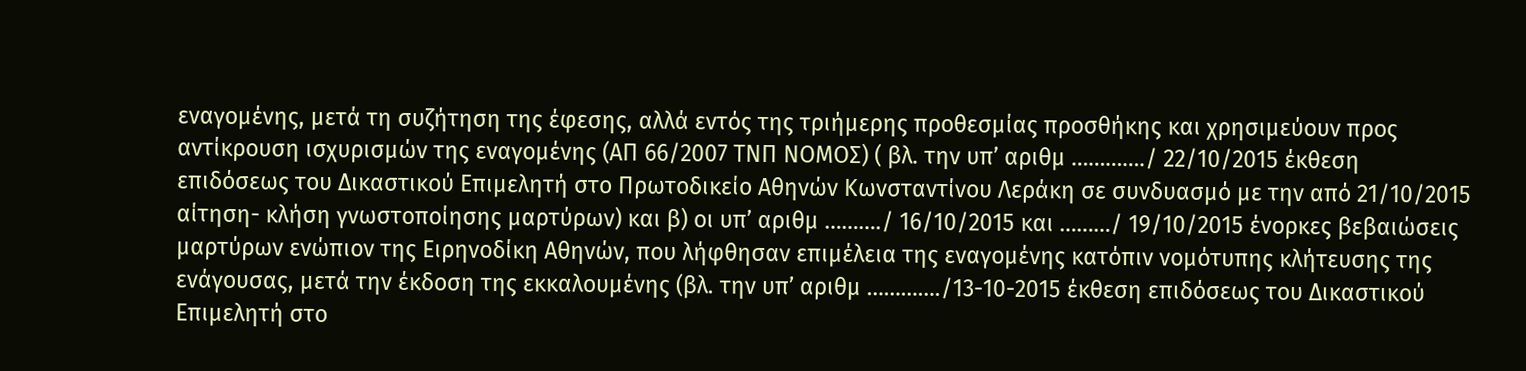εναγομένης, μετά τη συζήτηση της έφεσης, αλλά εντός της τριήμερης προθεσμίας προσθήκης και χρησιμεύουν προς αντίκρουση ισχυρισμών της εναγομένης (ΑΠ 66/2007 ΤΝΠ ΝΟΜΟΣ) ( βλ. την υπ’ αριθμ …………./ 22/10/2015 έκθεση επιδόσεως του Δικαστικού Επιμελητή στο Πρωτοδικείο Αθηνών Κωνσταντίνου Λεράκη σε συνδυασμό με την από 21/10/2015 αίτηση- κλήση γνωστοποίησης μαρτύρων) και β) οι υπ’ αριθμ ………./ 16/10/2015 και ………/ 19/10/2015 ένορκες βεβαιώσεις μαρτύρων ενώπιον της Ειρηνοδίκη Αθηνών, που λήφθησαν επιμέλεια της εναγομένης κατόπιν νομότυπης κλήτευσης της ενάγουσας, μετά την έκδοση της εκκαλουμένης (βλ. την υπ’ αριθμ …………./13-10-2015 έκθεση επιδόσεως του Δικαστικού Επιμελητή στο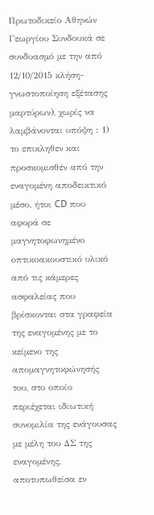Πρωτοδικείο Αθηνών Γεωργίου Συνδουκά σε συνδυασμό με την από 12/10/2015 κλήση- γνωστοποίηση εξέτασης μαρτύρων), χωρίς να λαμβάνονται υπόψη : 1) το επικληθεν και προσκομισθέν από την εναγομένη αποδεικτικό μέσο, ήτοι CD που αφορά σε μαγνητοφωνημένο οπτικοακουστικό υλικό από τις κάμερες ασφαλείας που βρίσκονται στα γραφεία της εναγομένης με το κείμενο της απομαγνητοφώνησής του, στο οποίο περιέχεται ιδιωτική συνομιλία της ενάγουσας με μέλη του ΔΣ της εναγομένης, αποτυπωθείσα εν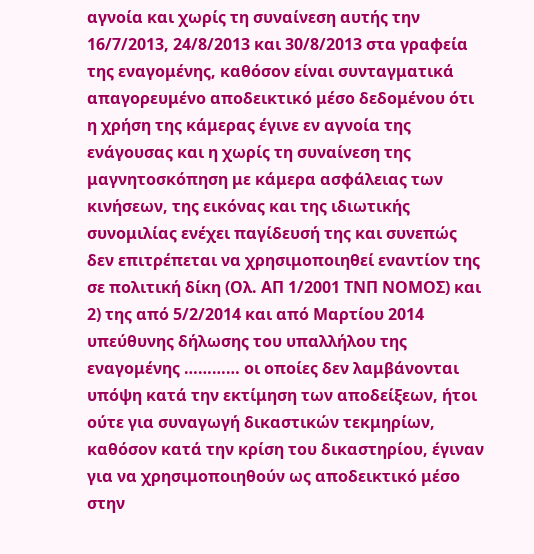αγνοία και χωρίς τη συναίνεση αυτής την 16/7/2013, 24/8/2013 και 30/8/2013 στα γραφεία της εναγομένης, καθόσον είναι συνταγματικά απαγορευμένο αποδεικτικό μέσο δεδομένου ότι η χρήση της κάμερας έγινε εν αγνοία της ενάγουσας και η χωρίς τη συναίνεση της μαγνητοσκόπηση με κάμερα ασφάλειας των κινήσεων, της εικόνας και της ιδιωτικής συνομιλίας ενέχει παγίδευσή της και συνεπώς δεν επιτρέπεται να χρησιμοποιηθεί εναντίον της σε πολιτική δίκη (Ολ. ΑΠ 1/2001 ΤΝΠ ΝΟΜΟΣ) και 2) της από 5/2/2014 και από Μαρτίου 2014 υπεύθυνης δήλωσης του υπαλλήλου της εναγομένης ………… οι οποίες δεν λαμβάνονται υπόψη κατά την εκτίμηση των αποδείξεων, ήτοι ούτε για συναγωγή δικαστικών τεκμηρίων, καθόσον κατά την κρίση του δικαστηρίου, έγιναν για να χρησιμοποιηθούν ως αποδεικτικό μέσο στην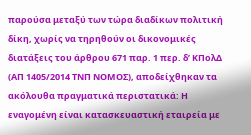παρούσα μεταξύ των τώρα διαδίκων πολιτική δίκη, χωρίς να τηρηθούν οι δικονομικές διατάξεις του άρθρου 671 παρ. 1 περ. δ’ ΚΠολΔ (ΑΠ 1405/2014 ΤΝΠ ΝΟΜΟΣ), αποδείχθηκαν τα ακόλουθα πραγματικά περιστατικά: Η εναγομένη είναι κατασκευαστική εταιρεία με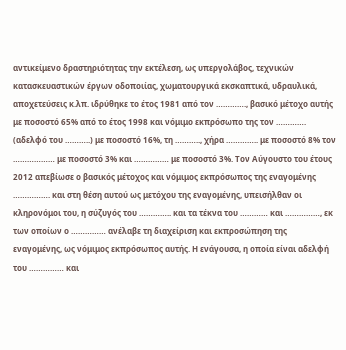αντικείμενο δραστηριότητας την εκτέλεση, ως υπεργολάβος, τεχνικών κατασκευαστικών έργων οδοποιίας, χωματουργικά εκσκαπτικά, υδραυλικά, αποχετεύσεις κ.λπ. ιδρύθηκε το έτος 1981 από τον …………., βασικό μέτοχο αυτής με ποσοστό 65% από το έτος 1998 και νόμιμο εκπρόσωπο της τον …………. (αδελφό του ………..) με ποσοστό 16%, τη ……….., χήρα ………….. με ποσοστό 8% τον ……………… με ποσοστό 3% και …………… με ποσοστό 3%. Τον Αύγουστο του έτους 2012 απεβίωσε ο βασικός μέτοχος και νόμιμος εκπρόσωπος της εναγομένης ……………. και στη θέση αυτού ως μετόχου της εναγομένης, υπεισήλθαν οι κληρονόμοι του, η σύζυγός του ………….. και τα τέκνα του ………… και ……………, εκ των οποίων ο …………… ανέλαβε τη διαχείριση και εκπροσώπηση της εναγομένης, ως νόμιμος εκπρόσωπος αυτής. Η ενάγουσα, η οποία είναι αδελφή του …………… και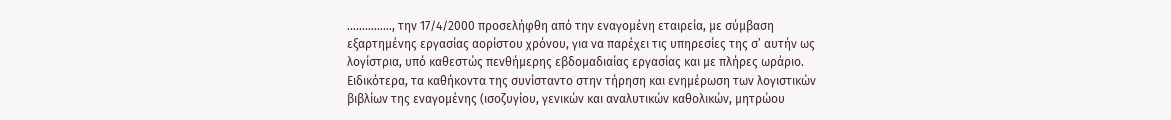……………, την 17/4/2000 προσελήφθη από την εναγομένη εταιρεία, με σύμβαση εξαρτημένης εργασίας αορίστου χρόνου, για να παρέχει τις υπηρεσίες της σ’ αυτήν ως λογίστρια, υπό καθεστώς πενθήμερης εβδομαδιαίας εργασίας και με πλήρες ωράριο. Ειδικότερα, τα καθήκοντα της συνίσταντο στην τήρηση και ενημέρωση των λογιστικών βιβλίων της εναγομένης (ισοζυγίου, γενικών και αναλυτικών καθολικών, μητρώου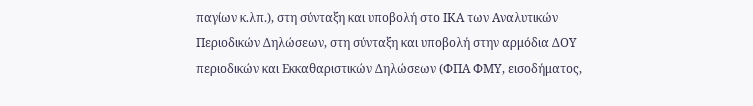παγίων κ.λπ.), στη σύνταξη και υποβολή στο ΙΚΑ των Αναλυτικών Περιοδικών Δηλώσεων, στη σύνταξη και υποβολή στην αρμόδια ΔΟΥ περιοδικών και Εκκαθαριστικών Δηλώσεων (ΦΠΑ ΦΜΥ, εισοδήματος,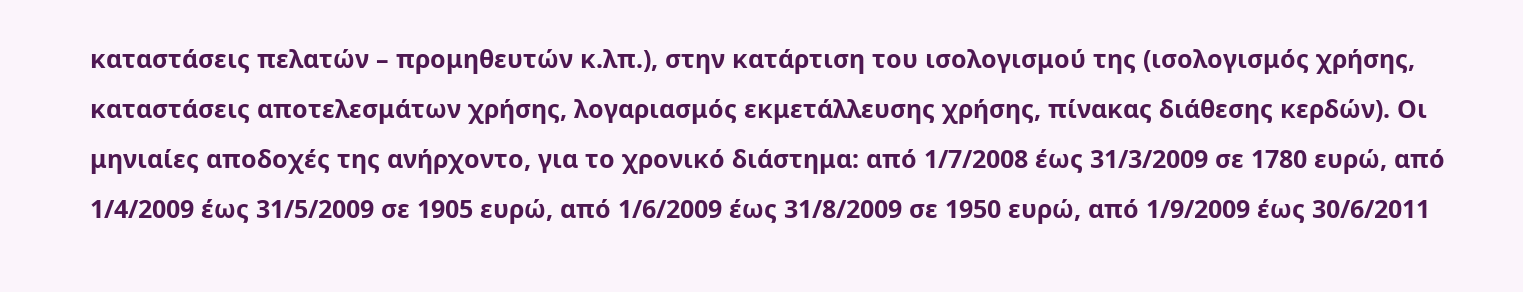καταστάσεις πελατών – προμηθευτών κ.λπ.), στην κατάρτιση του ισολογισμού της (ισολογισμός χρήσης, καταστάσεις αποτελεσμάτων χρήσης, λογαριασμός εκμετάλλευσης χρήσης, πίνακας διάθεσης κερδών). Οι μηνιαίες αποδοχές της ανήρχοντο, για το χρονικό διάστημα: από 1/7/2008 έως 31/3/2009 σε 1780 ευρώ, από 1/4/2009 έως 31/5/2009 σε 1905 ευρώ, από 1/6/2009 έως 31/8/2009 σε 1950 ευρώ, από 1/9/2009 έως 30/6/2011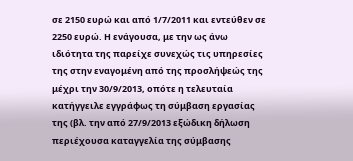σε 2150 ευρώ και από 1/7/2011 και εντεύθεν σε 2250 ευρώ. Η ενάγουσα, με την ως άνω ιδιότητα της παρείχε συνεχώς τις υπηρεσίες της στην εναγομένη από της προσλήψεώς της μέχρι την 30/9/2013, οπότε η τελευταία κατήγγειλε εγγράφως τη σύμβαση εργασίας της (βλ. την από 27/9/2013 εξώδικη δήλωση περιέχουσα καταγγελία της σύμβασης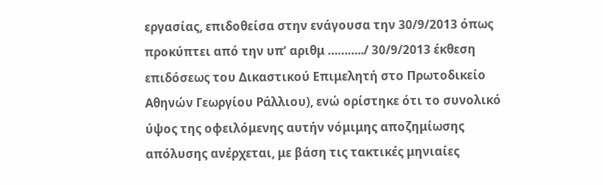εργασίας, επιδοθείσα στην ενάγουσα την 30/9/2013 όπως προκύπτει από την υπ’ αριθμ ………../ 30/9/2013 έκθεση επιδόσεως του Δικαστικού Επιμελητή στο Πρωτοδικείο Αθηνών Γεωργίου Ράλλιου), ενώ ορίστηκε ότι το συνολικό ύψος της οφειλόμενης αυτήν νόμιμης αποζημίωσης απόλυσης ανέρχεται, με βάση τις τακτικές μηνιαίες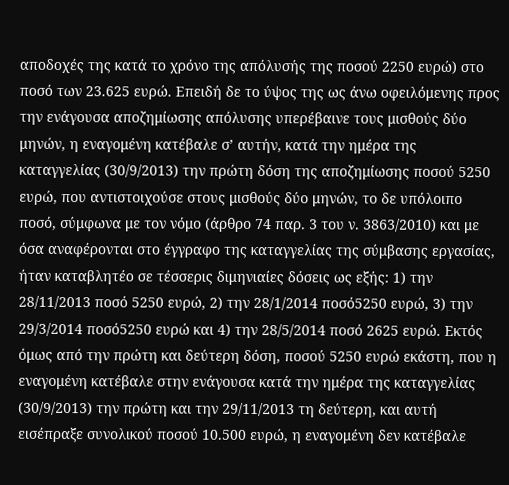αποδοχές της κατά το χρόνο της απόλυσής της ποσού 2250 ευρώ) στο ποσό των 23.625 ευρώ. Επειδή δε το ύψος της ως άνω οφειλόμενης προς την ενάγουσα αποζημίωσης απόλυσης υπερέβαινε τους μισθούς δύο μηνών, η εναγομένη κατέβαλε σ’ αυτήν, κατά την ημέρα της καταγγελίας (30/9/2013) την πρώτη δόση της αποζημίωσης ποσού 5250 ευρώ, που αντιστοιχούσε στους μισθούς δύο μηνών, το δε υπόλοιπο ποσό, σύμφωνα με τον νόμο (άρθρο 74 παρ. 3 του ν. 3863/2010) και με όσα αναφέρονται στο έγγραφο της καταγγελίας της σύμβασης εργασίας, ήταν καταβλητέο σε τέσσερις διμηνιαίες δόσεις ως εξής: 1) την 28/11/2013 ποσό 5250 ευρώ, 2) την 28/1/2014 ποσό5250 ευρώ, 3) την 29/3/2014 ποσό5250 ευρώ και 4) την 28/5/2014 ποσό 2625 ευρώ. Εκτός όμως από την πρώτη και δεύτερη δόση, ποσού 5250 ευρώ εκάστη, που η εναγομένη κατέβαλε στην ενάγουσα κατά την ημέρα της καταγγελίας (30/9/2013) την πρώτη και την 29/11/2013 τη δεύτερη, και αυτή εισέπραξε συνολικού ποσού 10.500 ευρώ, η εναγομένη δεν κατέβαλε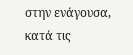στην ενάγουσα, κατά τις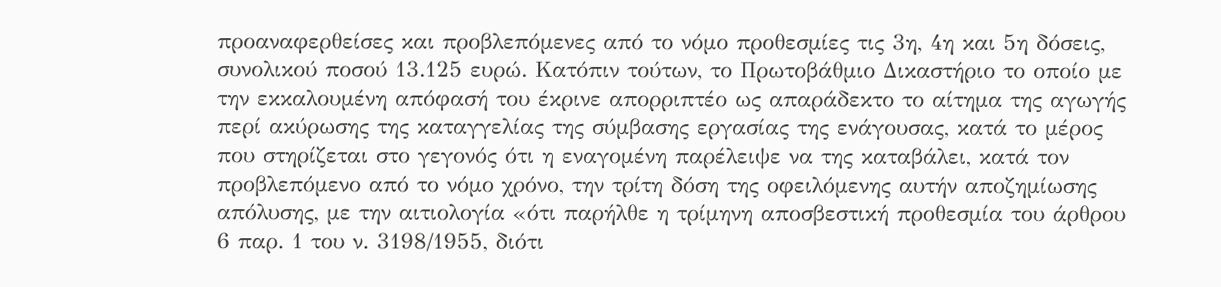προαναφερθείσες και προβλεπόμενες από το νόμο προθεσμίες τις 3η, 4η και 5η δόσεις, συνολικού ποσού 13.125 ευρώ. Κατόπιν τούτων, το Πρωτοβάθμιο Δικαστήριο το οποίο με την εκκαλουμένη απόφασή του έκρινε απορριπτέο ως απαράδεκτο το αίτημα της αγωγής περί ακύρωσης της καταγγελίας της σύμβασης εργασίας της ενάγουσας, κατά το μέρος που στηρίζεται στο γεγονός ότι η εναγομένη παρέλειψε να της καταβάλει, κατά τον προβλεπόμενο από το νόμο χρόνο, την τρίτη δόση της οφειλόμενης αυτήν αποζημίωσης απόλυσης, με την αιτιολογία «ότι παρήλθε η τρίμηνη αποσβεστική προθεσμία του άρθρου 6 παρ. 1 του ν. 3198/1955, διότι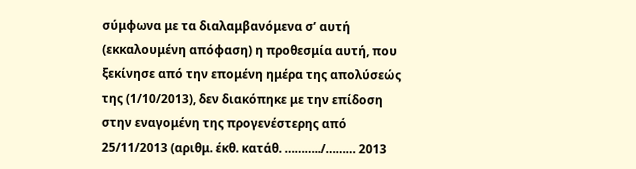σύμφωνα με τα διαλαμβανόμενα σ’ αυτή (εκκαλουμένη απόφαση) η προθεσμία αυτή, που ξεκίνησε από την επομένη ημέρα της απολύσεώς της (1/10/2013), δεν διακόπηκε με την επίδοση στην εναγομένη της προγενέστερης από 25/11/2013 (αριθμ. έκθ. κατάθ. ………../……… 2013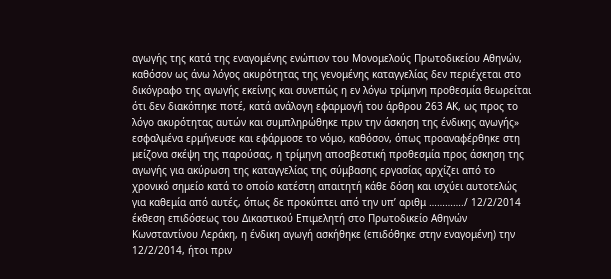αγωγής της κατά της εναγομένης ενώπιον του Μονομελούς Πρωτοδικείου Αθηνών, καθόσον ως άνω λόγος ακυρότητας της γενομένης καταγγελίας δεν περιέχεται στο δικόγραφο της αγωγής εκείνης και συνεπώς η εν λόγω τρίμηνη προθεσμία θεωρείται ότι δεν διακόπηκε ποτέ, κατά ανάλογη εφαρμογή του άρθρου 263 ΑΚ, ως προς το λόγο ακυρότητας αυτών και συμπληρώθηκε πριν την άσκηση της ένδικης αγωγής» εσφαλμένα ερμήνευσε και εφάρμοσε το νόμο, καθόσον, όπως προαναφέρθηκε στη μείζονα σκέψη της παρούσας, η τρίμηνη αποσβεστική προθεσμία προς άσκηση της αγωγής για ακύρωση της καταγγελίας της σύμβασης εργασίας αρχίζει από το χρονικό σημείο κατά το οποίο κατέστη απαιτητή κάθε δόση και ισχύει αυτοτελώς για καθεμία από αυτές, όπως δε προκύπτει από την υπ’ αριθμ …………./ 12/2/2014 έκθεση επιδόσεως του Δικαστικού Επιμελητή στο Πρωτοδικείο Αθηνών Κωνσταντίνου Λεράκη, η ένδικη αγωγή ασκήθηκε (επιδόθηκε στην εναγομένη) την 12/2/2014, ήτοι πριν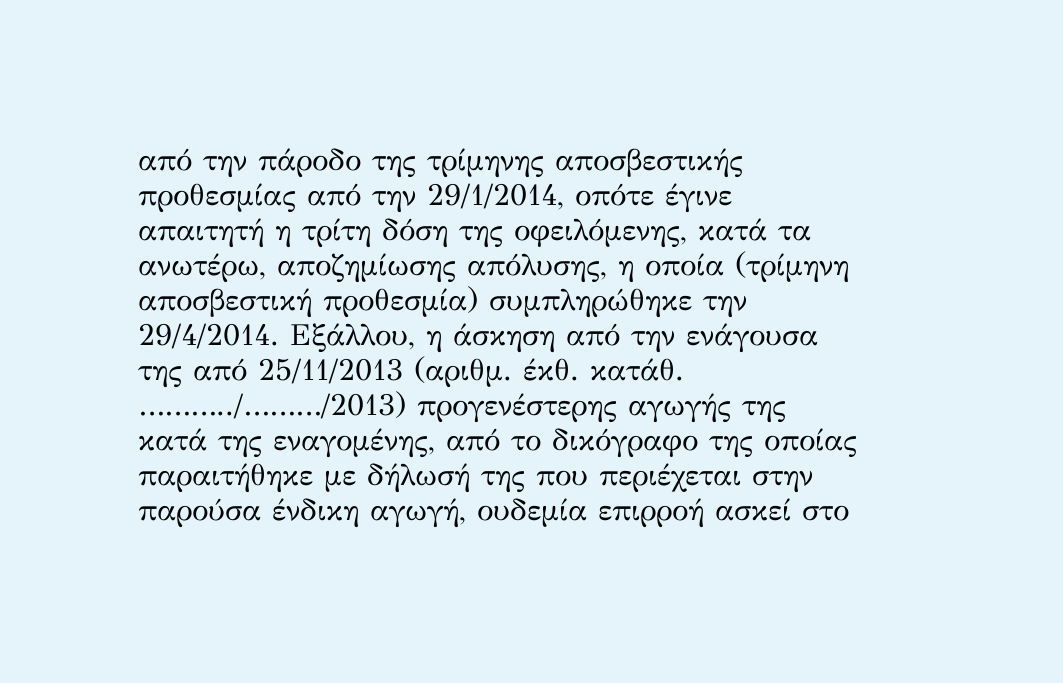από την πάροδο της τρίμηνης αποσβεστικής προθεσμίας από την 29/1/2014, οπότε έγινε απαιτητή η τρίτη δόση της οφειλόμενης, κατά τα ανωτέρω, αποζημίωσης απόλυσης, η οποία (τρίμηνη αποσβεστική προθεσμία) συμπληρώθηκε την 29/4/2014. Εξάλλου, η άσκηση από την ενάγουσα της από 25/11/2013 (αριθμ. έκθ. κατάθ. ………../………/2013) προγενέστερης αγωγής της κατά της εναγομένης, από το δικόγραφο της οποίας παραιτήθηκε με δήλωσή της που περιέχεται στην παρούσα ένδικη αγωγή, ουδεμία επιρροή ασκεί στο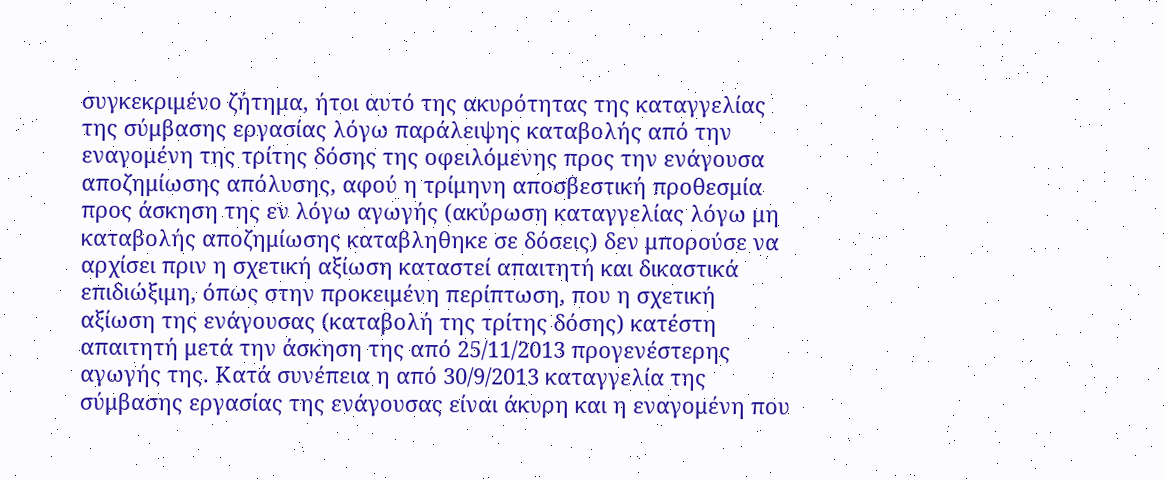συγκεκριμένο ζήτημα, ήτοι αυτό της ακυρότητας της καταγγελίας της σύμβασης εργασίας λόγω παράλειψης καταβολής από την εναγομένη της τρίτης δόσης της οφειλόμενης προς την ενάγουσα αποζημίωσης απόλυσης, αφού η τρίμηνη αποσβεστική προθεσμία προς άσκηση της εν λόγω αγωγής (ακύρωση καταγγελίας λόγω μη καταβολής αποζημίωσης καταβληθηκε σε δόσεις) δεν μπορούσε να αρχίσει πριν η σχετική αξίωση καταστεί απαιτητή και δικαστικά επιδιώξιμη, όπως στην προκειμένη περίπτωση, που η σχετική αξίωση της ενάγουσας (καταβολή της τρίτης δόσης) κατέστη απαιτητή μετά την άσκηση της από 25/11/2013 προγενέστερης αγωγής της. Κατά συνέπεια η από 30/9/2013 καταγγελία της σύμβασης εργασίας της ενάγουσας είναι άκυρη και η εναγομένη που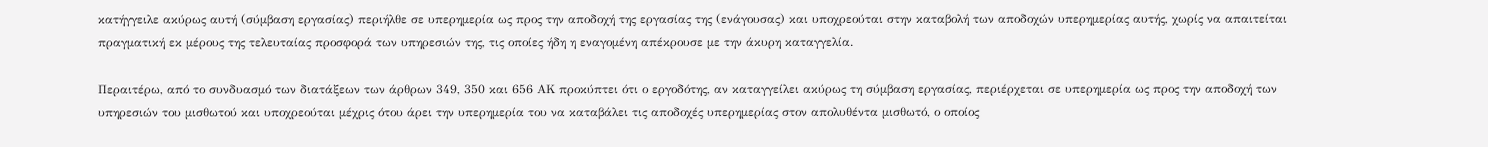κατήγγειλε ακύρως αυτή (σύμβαση εργασίας) περιήλθε σε υπερημερία ως προς την αποδοχή της εργασίας της (ενάγουσας) και υποχρεούται στην καταβολή των αποδοχών υπερημερίας αυτής, χωρίς να απαιτείται πραγματική εκ μέρους της τελευταίας προσφορά των υπηρεσιών της, τις οποίες ήδη η εναγομένη απέκρουσε με την άκυρη καταγγελία.

Περαιτέρω, από το συνδυασμό των διατάξεων των άρθρων 349, 350 και 656 ΑΚ προκύπτει ότι ο εργοδότης, αν καταγγείλει ακύρως τη σύμβαση εργασίας, περιέρχεται σε υπερημερία ως προς την αποδοχή των υπηρεσιών του μισθωτού και υποχρεούται μέχρις ότου άρει την υπερημερία του να καταβάλει τις αποδοχές υπερημερίας στον απολυθέντα μισθωτό, ο οποίος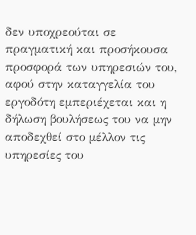δεν υποχρεούται σε πραγματική και προσήκουσα προσφορά των υπηρεσιών του, αφού στην καταγγελία του εργοδότη εμπεριέχεται και η δήλωση βουλήσεως του να μην αποδεχθεί στο μέλλον τις υπηρεσίες του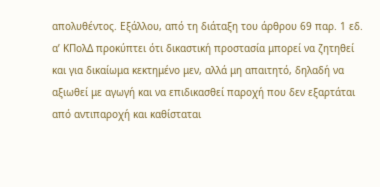απολυθέντος. Εξάλλου, από τη διάταξη του άρθρου 69 παρ. 1 εδ. α’ ΚΠολΔ προκύπτει ότι δικαστική προστασία μπορεί να ζητηθεί και για δικαίωμα κεκτημένο μεν, αλλά μη απαιτητό, δηλαδή να αξιωθεί με αγωγή και να επιδικασθεί παροχή που δεν εξαρτάται από αντιπαροχή και καθίσταται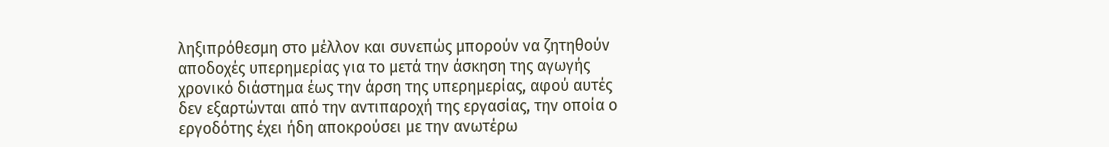ληξιπρόθεσμη στο μέλλον και συνεπώς μπορούν να ζητηθούν αποδοχές υπερημερίας για το μετά την άσκηση της αγωγής χρονικό διάστημα έως την άρση της υπερημερίας, αφού αυτές δεν εξαρτώνται από την αντιπαροχή της εργασίας, την οποία ο εργοδότης έχει ήδη αποκρούσει με την ανωτέρω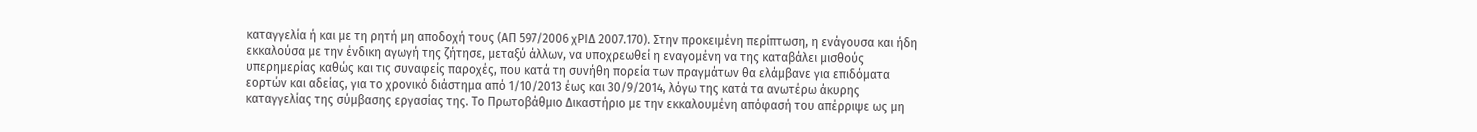καταγγελία ή και με τη ρητή μη αποδοχή τους (ΑΠ 597/2006 χΡΙΔ 2007.170). Στην προκειμένη περίπτωση, η ενάγουσα και ήδη εκκαλούσα με την ένδικη αγωγή της ζήτησε, μεταξύ άλλων, να υποχρεωθεί η εναγομένη να της καταβάλει μισθούς υπερημερίας καθώς και τις συναφείς παροχές, που κατά τη συνήθη πορεία των πραγμάτων θα ελάμβανε για επιδόματα εορτών και αδείας, για το χρονικό διάστημα από 1/10/2013 έως και 30/9/2014, λόγω της κατά τα ανωτέρω άκυρης καταγγελίας της σύμβασης εργασίας της. Το Πρωτοβάθμιο Δικαστήριο με την εκκαλουμένη απόφασή του απέρριψε ως μη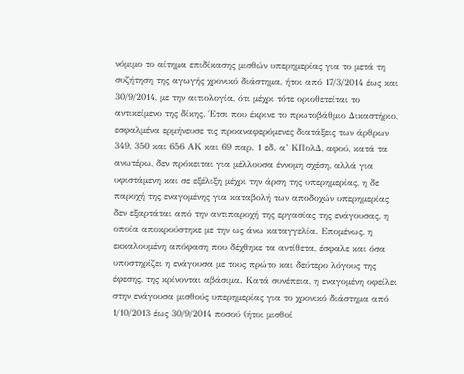νόμιμο το αίτημα επιδίκασης μισθών υπερημερίας για το μετά τη συζήτηση της αγωγής χρονικό διάστημα, ήτοι από 17/3/2014 έως και 30/9/2014, με την αιτιολογία, ότι μέχρι τότε οριοθετείται το αντικείμενο της δίκης. Έτσι που έκρινε το πρωτοβάθμιο Δικαστήριο, εσφαλμένα ερμήνευσε τις προαναφερόμενες διατάξεις των άρθρων 349, 350 και 656 ΑΚ και 69 παρ. 1 εδ. α’ ΚΠολΔ, αφού, κατά τα ανωτέρω, δεν πρόκειται για μέλλουσα έννομη σχέση, αλλά για υφιστάμενη και σε εξέλιξη μέχρι την άρση της υπερημερίας, η δε παροχή της εναγομένης για καταβολή των αποδοχών υπερημερίας δεν εξαρτάται από την αντιπαροχή της εργασίας της ενάγουσας, η οποία αποκρούστηκε με την ως άνω καταγγελία. Επομένως, η εκκαλουμένη απόφαση που δέχθηκε τα αντίθετα, έσφαλε και όσα υποστηρίζει η ενάγουσα με τους πρώτο και δεύτερο λόγους της έφεσης, της κρίνονται αβάσιμα. Κατά συνέπεια, η εναγομένη οφείλει στην ενάγουσα μισθούς υπερημερίας για το χρονικό διάστημα από 1/10/2013 έως 30/9/2014 ποσού (ήτοι μισθοί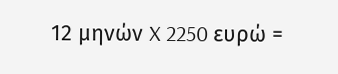12 μηνών X 2250 ευρώ =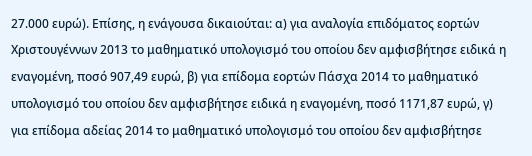27.000 ευρώ). Επίσης, η ενάγουσα δικαιούται: α) για αναλογία επιδόματος εορτών Χριστουγέννων 2013 το μαθηματικό υπολογισμό του οποίου δεν αμφισβήτησε ειδικά η εναγομένη, ποσό 907,49 ευρώ, β) για επίδομα εορτών Πάσχα 2014 το μαθηματικό υπολογισμό του οποίου δεν αμφισβήτησε ειδικά η εναγομένη, ποσό 1171,87 ευρώ, γ) για επίδομα αδείας 2014 το μαθηματικό υπολογισμό του οποίου δεν αμφισβήτησε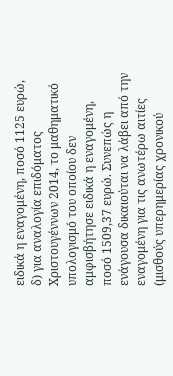ειδικά η εναγομένη, ποσό 1125 ευρώ, δ) για αναλογία επιδόματος Χριστουγέννων 2014, το μαθηματικό υπολογισμό του οποίου δεν αμφισβήτησε ειδικά η εναγομένη, ποσό 1509,37 ευρώ. Συνεπώς η ενάγουσα δικαιούται να λάβει από την εναγομένη για τις ανωτέρω αιτίες (μισθούς υπερημερίας χρονικού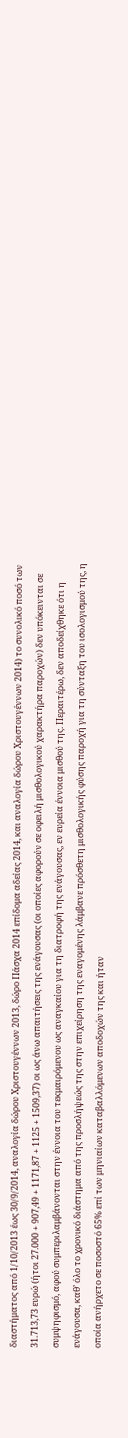διαστήματος από 1/10/2013 έως 30/9/2014, αναλογία δώρου Χριστουγέννων 2013, δώρο Πάσχα 2014 επίδομα αδείας 2014, και αναλογία δώρου Χριστουγέννων 2014) το συνολικό ποσό των 31.713,73 ευρώ (ήτοι 27.000 + 907,49 + 1171,87 + 1125 + 1509,37) οι ως άνω απαιτήσεις της ενάγουσας (οι οποίες αφορούν σε οφειλή μισθολογικού χαρακτήρα παροχών) δεν υπόκεινται σε συμψηφισμό, αφού συμπεριλαμβάνονται στην έννοια του τεκμαιρόμενου ως αναγκαίου για τη διατροφή της ενάγουσας, εν ευρεία έννοια μισθού της. Περαιτέρω, δεν αποδείχθηκε ότι η ενάγουσα, καθ’ όλο το χρονικό διάστημα από της προσλήψεώς της στην επιχείρηση της εναγομένης λάμβανε πρόσθετη μισθολογικής φύσης παροχή για τη σύνταξη του ισολογισμού της, η οποία ανήρχετο σε ποσοστό 65% επί των μηνιαίων καταβαλλόμενων αποδοχών της και ήταν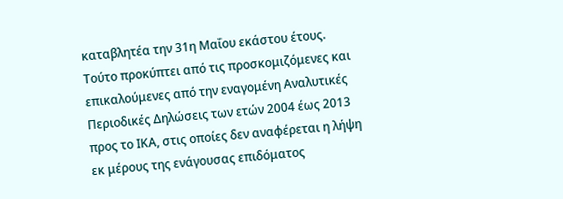καταβλητέα την 31η Μαΐου εκάστου έτους. Τούτο προκύπτει από τις προσκομιζόμενες και επικαλούμενες από την εναγομένη Αναλυτικές Περιοδικές Δηλώσεις των ετών 2004 έως 2013 προς το ΙΚΑ, στις οποίες δεν αναφέρεται η λήψη εκ μέρους της ενάγουσας επιδόματος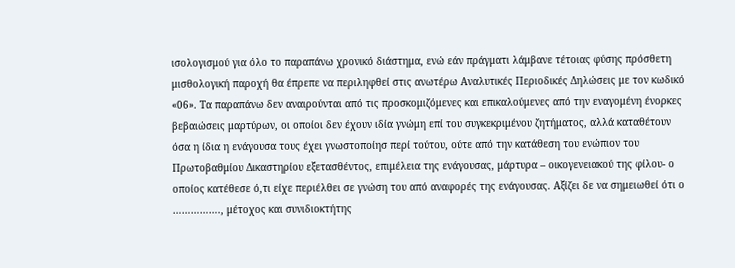ισολογισμού για όλο το παραπάνω χρονικό διάστημα, ενώ εάν πράγματι λάμβανε τέτοιας φύσης πρόσθετη μισθολογική παροχή θα έπρεπε να περιληφθεί στις ανωτέρω Αναλυτικές Περιοδικές Δηλώσεις με τον κωδικό «06». Τα παραπάνω δεν αναιρούνται από τις προσκομιζόμενες και επικαλούμενες από την εναγομένη ένορκες βεβαιώσεις μαρτύρων, οι οποίοι δεν έχουν ιδία γνώμη επί του συγκεκριμένου ζητήματος, αλλά καταθέτουν όσα η ίδια η ενάγουσα τους έχει γνωστοποίησ περί τούτου, ούτε από την κατάθεση του ενώπιον του Πρωτοβαθμίου Δικαστηρίου εξετασθέντος, επιμέλεια της ενάγουσας, μάρτυρα – οικογενειακού της φίλου- ο οποίος κατέθεσε ό,τι είχε περιέλθει σε γνώση του από αναφορές της ενάγουσας. Αξίζει δε να σημειωθεί ότι ο ……………., μέτοχος και συνιδιοκτήτης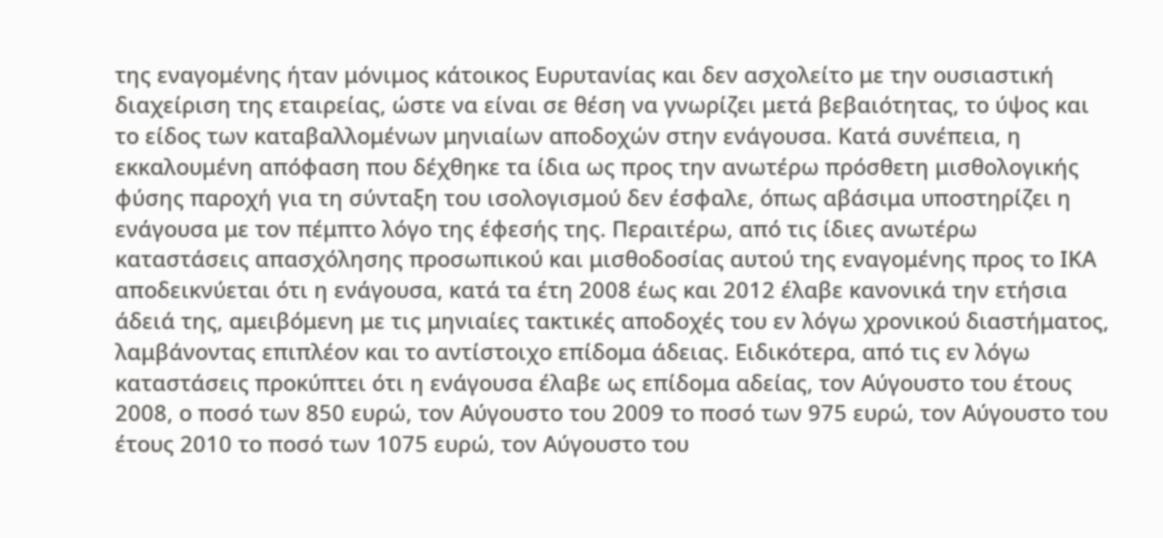της εναγομένης ήταν μόνιμος κάτοικος Ευρυτανίας και δεν ασχολείτο με την ουσιαστική διαχείριση της εταιρείας, ώστε να είναι σε θέση να γνωρίζει μετά βεβαιότητας, το ύψος και το είδος των καταβαλλομένων μηνιαίων αποδοχών στην ενάγουσα. Κατά συνέπεια, η εκκαλουμένη απόφαση που δέχθηκε τα ίδια ως προς την ανωτέρω πρόσθετη μισθολογικής φύσης παροχή για τη σύνταξη του ισολογισμού δεν έσφαλε, όπως αβάσιμα υποστηρίζει η ενάγουσα με τον πέμπτο λόγο της έφεσής της. Περαιτέρω, από τις ίδιες ανωτέρω καταστάσεις απασχόλησης προσωπικού και μισθοδοσίας αυτού της εναγομένης προς το ΙΚΑ αποδεικνύεται ότι η ενάγουσα, κατά τα έτη 2008 έως και 2012 έλαβε κανονικά την ετήσια άδειά της, αμειβόμενη με τις μηνιαίες τακτικές αποδοχές του εν λόγω χρονικού διαστήματος, λαμβάνοντας επιπλέον και το αντίστοιχο επίδομα άδειας. Ειδικότερα, από τις εν λόγω καταστάσεις προκύπτει ότι η ενάγουσα έλαβε ως επίδομα αδείας, τον Αύγουστο του έτους 2008, ο ποσό των 850 ευρώ, τον Αύγουστο του 2009 το ποσό των 975 ευρώ, τον Αύγουστο του έτους 2010 το ποσό των 1075 ευρώ, τον Αύγουστο του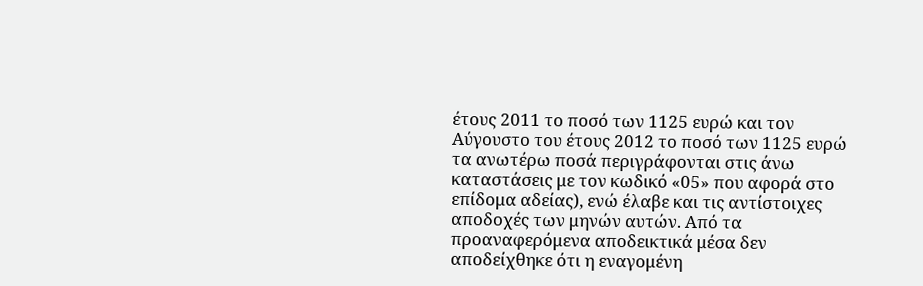έτους 2011 το ποσό των 1125 ευρώ και τον Αύγουστο του έτους 2012 το ποσό των 1125 ευρώ τα ανωτέρω ποσά περιγράφονται στις άνω καταστάσεις με τον κωδικό «05» που αφορά στο επίδομα αδείας), ενώ έλαβε και τις αντίστοιχες αποδοχές των μηνών αυτών. Από τα προαναφερόμενα αποδεικτικά μέσα δεν αποδείχθηκε ότι η εναγομένη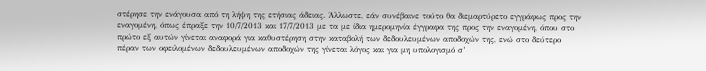στέρησε την ενάγουσα από τη λήψη της ετήσιας άδειας. Άλλωστε, εάν συνέβαινε τούτο θα διεμαρτύρετο εγγράφως προς την εναγομένη, όπως έπραξε την 10/7/2013 και 17/7/2013 με τα με ίδια ημερομηνία έγγραφα της προς την εναγομένη, όπου στο πρώτο εξ αυτών γίνεται αναφορά για καθυστέρηση στην καταβολή των δεδουλευμένων αποδοχών της, ενώ στο δεύτερο πέραν των οφειλομένων δεδουλευμένων αποδοχών της γίνεται λόγος και για μη υπολογισμό σ’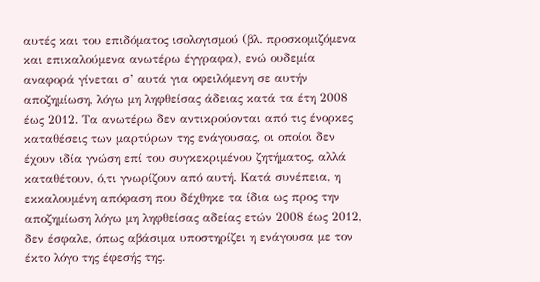αυτές και του επιδόματος ισολογισμού (βλ. προσκομιζόμενα και επικαλούμενα ανωτέρω έγγραφα), ενώ ουδεμία αναφορά γίνεται σ’ αυτά για οφειλόμενη σε αυτήν αποζημίωση, λόγω μη ληφθείσας άδειας κατά τα έτη 2008 έως 2012. Τα ανωτέρω δεν αντικρούονται από τις ένορκες καταθέσεις των μαρτύρων της ενάγουσας, οι οποίοι δεν έχουν ιδία γνώση επί του συγκεκριμένου ζητήματος, αλλά καταθέτουν, ό,τι γνωρίζουν από αυτή. Κατά συνέπεια, η εκκαλουμένη απόφαση που δέχθηκε τα ίδια ως προς την αποζημίωση λόγω μη ληφθείσας αδείας ετών 2008 έως 2012, δεν έσφαλε, όπως αβάσιμα υποστηρίζει η ενάγουσα με τον έκτο λόγο της έφεσής της.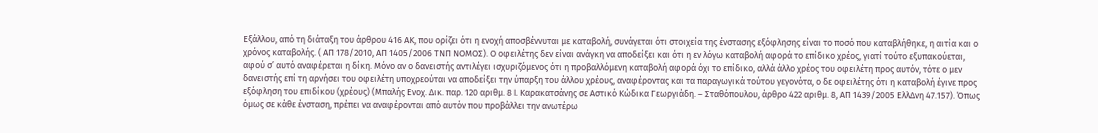Εξάλλου, από τη διάταξη του άρθρου 416 ΑΚ, που ορίζει ότι η ενοχή αποσβέννυται με καταβολή, συνάγεται ότι στοιχεία της ένστασης εξόφλησης είναι το ποσό που καταβλήθηκε, η αιτία και ο χρόνος καταβολής. ( ΑΠ 178/2010, ΑΠ 1405/2006 ΤΝΠ ΝΟΜΟΣ). Ο οφειλέτης δεν είναι ανάγκη να αποδείξει και ότι η εν λόγω καταβολή αφορά το επίδικο χρέος, γιατί τούτο εξυπακούεται, αφού σ’ αυτό αναφέρεται η δίκη. Μόνο αν ο δανειστής αντιλέγει ισχυριζόμενος ότι η προβαλλόμενη καταβολή αφορά όχι το επίδικο, αλλά άλλο χρέος του οφειλέτη προς αυτόν, τότε ο μεν δανειστής επί τη αρνήσει του οφειλέτη υποχρεούται να αποδείξει την ύπαρξη του άλλου χρέους, αναφέροντας και τα παραγωγικά τούτου γεγονότα, ο δε οφειλέτης ότι η καταβολή έγινε προς εξόφληση του επιδίκου (χρέους) (Μπαλής Ενοχ. Δικ. παρ. 120 αριθμ. 8 I. Καρακατσάνης σε Αστικό Κώδικα Γεωργιάδη. – Σταθόπουλου, άρθρο 422 αριθμ. 8, ΑΠ 1439/2005 ΕλλΔνη 47.157). Όπως όμως σε κάθε ένσταση, πρέπει να αναφέρονται από αυτόν που προβάλλει την ανωτέρω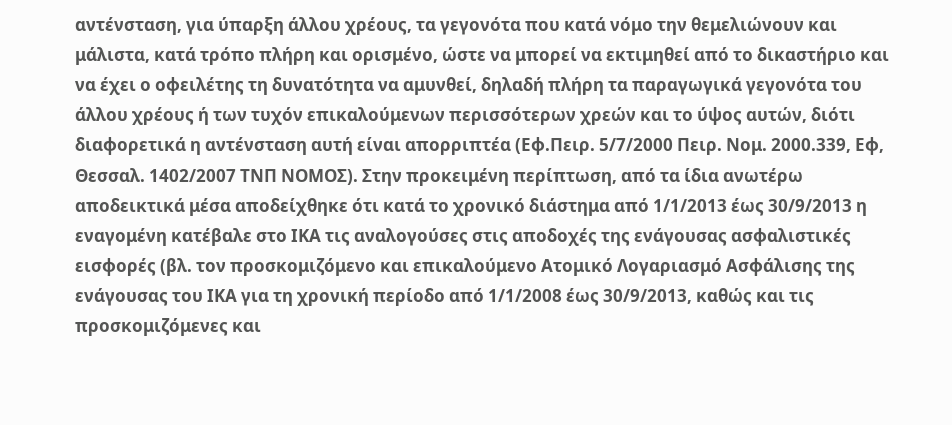αντένσταση, για ύπαρξη άλλου χρέους, τα γεγονότα που κατά νόμο την θεμελιώνουν και μάλιστα, κατά τρόπο πλήρη και ορισμένο, ώστε να μπορεί να εκτιμηθεί από το δικαστήριο και να έχει ο οφειλέτης τη δυνατότητα να αμυνθεί, δηλαδή πλήρη τα παραγωγικά γεγονότα του άλλου χρέους ή των τυχόν επικαλούμενων περισσότερων χρεών και το ύψος αυτών, διότι διαφορετικά η αντένσταση αυτή είναι απορριπτέα (Εφ.Πειρ. 5/7/2000 Πειρ. Νομ. 2000.339, Εφ, Θεσσαλ. 1402/2007 ΤΝΠ ΝΟΜΟΣ). Στην προκειμένη περίπτωση, από τα ίδια ανωτέρω αποδεικτικά μέσα αποδείχθηκε ότι κατά το χρονικό διάστημα από 1/1/2013 έως 30/9/2013 η εναγομένη κατέβαλε στο ΙΚΑ τις αναλογούσες στις αποδοχές της ενάγουσας ασφαλιστικές εισφορές (βλ. τον προσκομιζόμενο και επικαλούμενο Ατομικό Λογαριασμό Ασφάλισης της ενάγουσας του ΙΚΑ για τη χρονική περίοδο από 1/1/2008 έως 30/9/2013, καθώς και τις προσκομιζόμενες και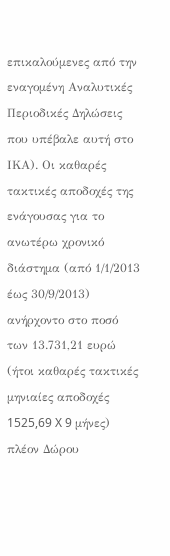επικαλούμενες από την εναγομένη Αναλυτικές Περιοδικές Δηλώσεις που υπέβαλε αυτή στο ΙΚΑ). Οι καθαρές τακτικές αποδοχές της ενάγουσας για το ανωτέρω χρονικό διάστημα (από 1/1/2013 έως 30/9/2013) ανήρχοντο στο ποσό των 13.731,21 ευρώ (ήτοι καθαρές τακτικές μηνιαίες αποδοχές 1525,69 X 9 μήνες) πλέον Δώρου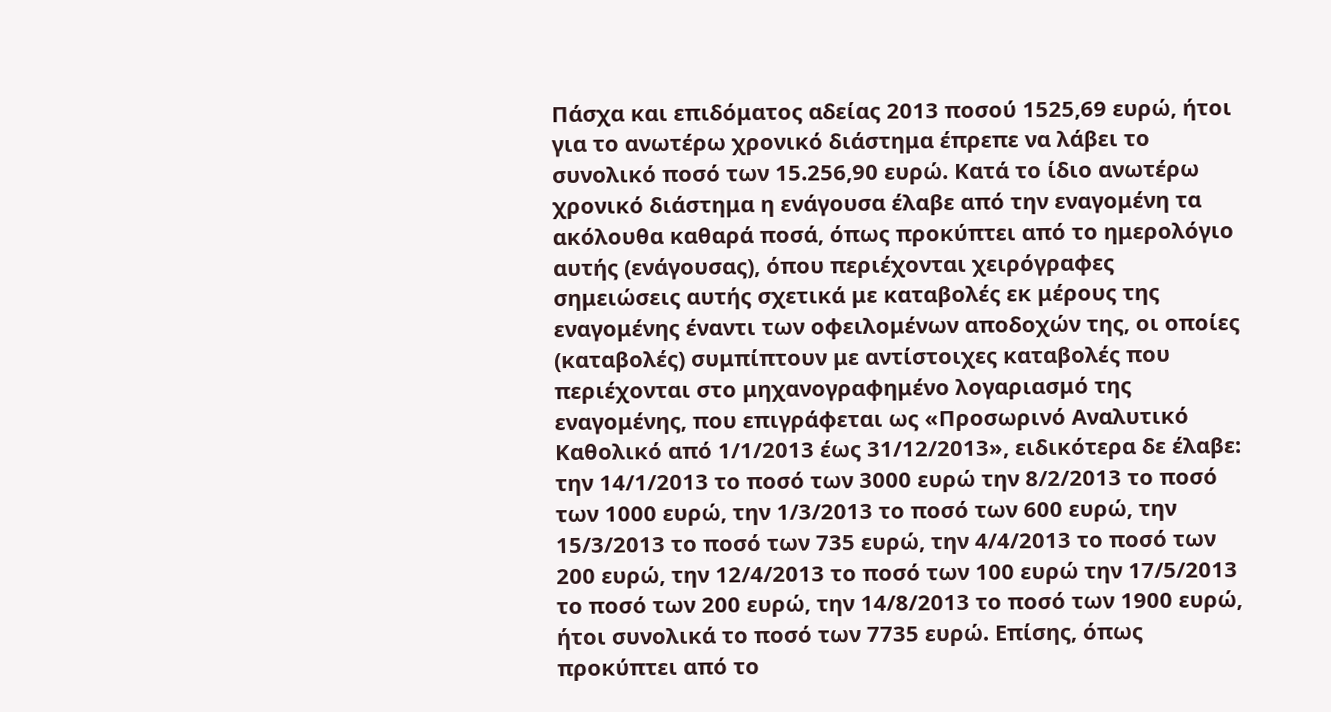Πάσχα και επιδόματος αδείας 2013 ποσού 1525,69 ευρώ, ήτοι για το ανωτέρω χρονικό διάστημα έπρεπε να λάβει το συνολικό ποσό των 15.256,90 ευρώ. Κατά το ίδιο ανωτέρω χρονικό διάστημα η ενάγουσα έλαβε από την εναγομένη τα ακόλουθα καθαρά ποσά, όπως προκύπτει από το ημερολόγιο αυτής (ενάγουσας), όπου περιέχονται χειρόγραφες σημειώσεις αυτής σχετικά με καταβολές εκ μέρους της εναγομένης έναντι των οφειλομένων αποδοχών της, οι οποίες (καταβολές) συμπίπτουν με αντίστοιχες καταβολές που περιέχονται στο μηχανογραφημένο λογαριασμό της εναγομένης, που επιγράφεται ως «Προσωρινό Αναλυτικό Καθολικό από 1/1/2013 έως 31/12/2013», ειδικότερα δε έλαβε: την 14/1/2013 το ποσό των 3000 ευρώ την 8/2/2013 το ποσό των 1000 ευρώ, την 1/3/2013 το ποσό των 600 ευρώ, την 15/3/2013 το ποσό των 735 ευρώ, την 4/4/2013 το ποσό των 200 ευρώ, την 12/4/2013 το ποσό των 100 ευρώ την 17/5/2013 το ποσό των 200 ευρώ, την 14/8/2013 το ποσό των 1900 ευρώ, ήτοι συνολικά το ποσό των 7735 ευρώ. Επίσης, όπως προκύπτει από το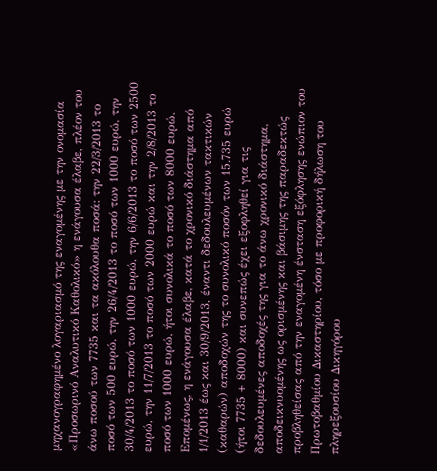μηχανογραφημένο λογαριασμό της εναγομένης με την ονομασία «Προσωρινό Αναλυτικό Καθολικό» η ενάγουσα έλαβε, πλέον του άνω ποσού των 7735 και τα ακόλουθα ποσά: την 22/3/2013 το ποσό των 500 ευρώ, την 26/4/2013 το ποσό των 1000 ευρώ, την 30/4/2013 το ποσό των 1000 ευρώ, την 6/6/2013 το ποσό των 2500 ευρώ, την 11/7/2013 το ποσό των 2000 ευρώ και την 2/8/2013 το ποσό των 1000 ευρώ, ήτοι συνολικά το ποσό των 8000 ευρώ. Επομένως, η ενάγουσα έλαβε, κατά το χρονικό διάστημα από 1/1/2013 έως και 30/9/2013, έναντι δεδουλευμένων τακτικών (καθαρών) αποδοχών της το συνολικό ποσόν των 15.735 ευρώ (ήτοι 7735 + 8000) και συνεπώς έχει εξοφληθεί για τις δεδουλευμένες αποδοχές της για το άνω χρονικό διάστημα, αποδεικνυομένης ως ορισμένης και βάσιμης της παραδεκτώς προβληθείσας από την εναγομένη ένσταση εξόφλησης ενώπιον του Πρωτοβαθμίου Δικαστηρίου, τόσο με προφορική δήλωση του πληρεξουσίου Δικηγόρου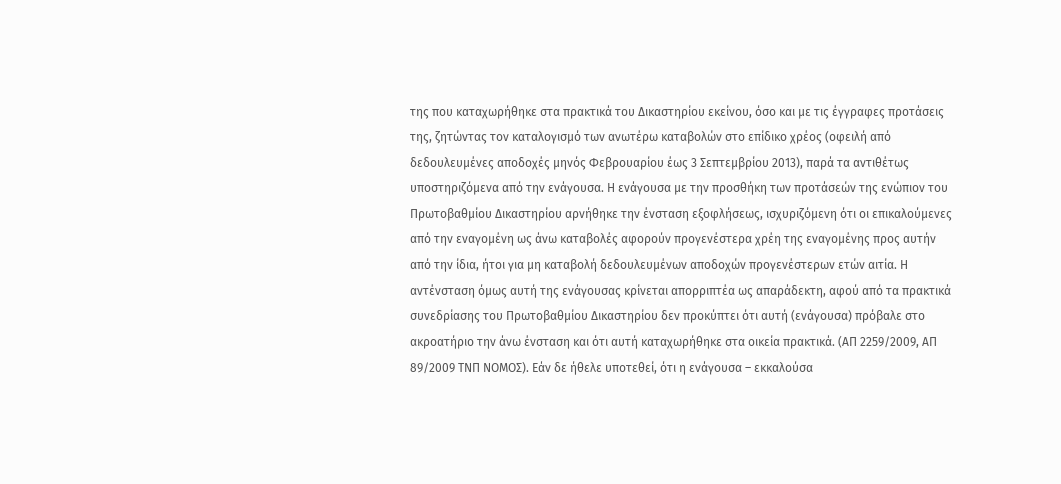της που καταχωρήθηκε στα πρακτικά του Δικαστηρίου εκείνου, όσο και με τις έγγραφες προτάσεις της, ζητώντας τον καταλογισμό των ανωτέρω καταβολών στο επίδικο χρέος (οφειλή από δεδουλευμένες αποδοχές μηνός Φεβρουαρίου έως 3 Σεπτεμβρίου 2013), παρά τα αντιθέτως υποστηριζόμενα από την ενάγουσα. Η ενάγουσα με την προσθήκη των προτάσεών της ενώπιον του Πρωτοβαθμίου Δικαστηρίου αρνήθηκε την ένσταση εξοφλήσεως, ισχυριζόμενη ότι οι επικαλούμενες από την εναγομένη ως άνω καταβολές αφορούν προγενέστερα χρέη της εναγομένης προς αυτήν από την ίδια, ήτοι για μη καταβολή δεδουλευμένων αποδοχών προγενέστερων ετών αιτία. Η αντένσταση όμως αυτή της ενάγουσας κρίνεται απορριπτέα ως απαράδεκτη, αφού από τα πρακτικά συνεδρίασης του Πρωτοβαθμίου Δικαστηρίου δεν προκύπτει ότι αυτή (ενάγουσα) πρόβαλε στο ακροατήριο την άνω ένσταση και ότι αυτή καταχωρήθηκε στα οικεία πρακτικά. (ΑΠ 2259/2009, ΑΠ 89/2009 ΤΝΠ ΝΟΜΟΣ). Εάν δε ήθελε υποτεθεί, ότι η ενάγουσα – εκκαλούσα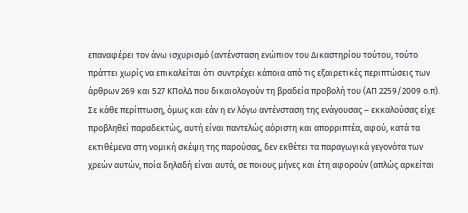επαναφέρει τον άνω ισχυρισμό (αντένσταση ενώπιον του Δικαστηρίου τούτου, τούτο πράττει χωρίς να επικαλείται ότι συντρέχει κάποια από τις εξαιρετικές περιπτώσεις των άρθρων 269 και 527 ΚΠολΔ που δικαιολογούν τη βραδεία προβολή του (ΑΠ 2259/2009 ο.π). Σε κάθε περίπτωση, όμως και εάν η εν λόγω αντένσταση της ενάγουσας – εκκαλούσας είχε προβληθεί παραδεκτώς, αυτή είναι παντελώς αόριστη και απορριπτέα, αφού, κατά τα εκτιθέμενα στη νομική σκέψη της παρούσας, δεν εκθέτει τα παραγωγικά γεγονότα των χρεών αυτών, ποία δηλαδή είναι αυτά, σε ποιους μήνες και έτη αφορούν (απλώς αρκείται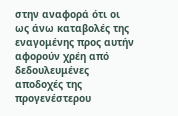στην αναφορά ότι οι ως άνω καταβολές της εναγομένης προς αυτήν αφορούν χρέη από δεδουλευμένες αποδοχές της προγενέστερου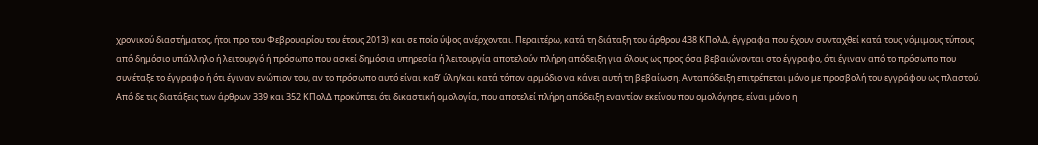χρονικού διαστήματος, ήτοι προ του Φεβρουαρίου του έτους 2013) και σε ποίο ύψος ανέρχονται. Περαιτέρω, κατά τη διάταξη του άρθρου 438 ΚΠολΔ, έγγραφα που έχουν συνταχθεί κατά τους νόμιμους τύπους από δημόσιο υπάλληλο ή λειτουργό ή πρόσωπο που ασκεί δημόσια υπηρεσία ή λειτουργία αποτελούν πλήρη απόδειξη για όλους ως προς όσα βεβαιώνονται στο έγγραφο, ότι έγιναν από το πρόσωπο που συνέταξε το έγγραφο ή ότι έγιναν ενώπιον του, αν το πρόσωπο αυτό είναι καθ’ ύλη/και κατά τόπον αρμόδιο να κάνει αυτή τη βεβαίωση. Ανταπόδειξη επιτρέπεται μόνο με προσβολή του εγγράφου ως πλαστού. Από δε τις διατάξεις των άρθρων 339 και 352 ΚΠολΔ προκύπτει ότι δικαστική ομολογία, που αποτελεί πλήρη απόδειξη εναντίον εκείνου που ομολόγησε, είναι μόνο η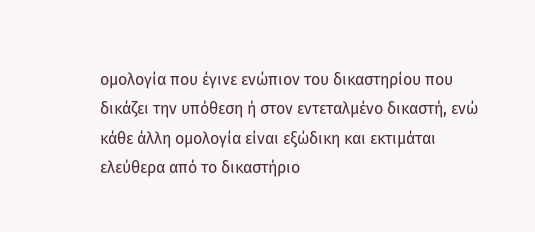ομολογία που έγινε ενώπιον του δικαστηρίου που δικάζει την υπόθεση ή στον εντεταλμένο δικαστή, ενώ κάθε άλλη ομολογία είναι εξώδικη και εκτιμάται ελεύθερα από το δικαστήριο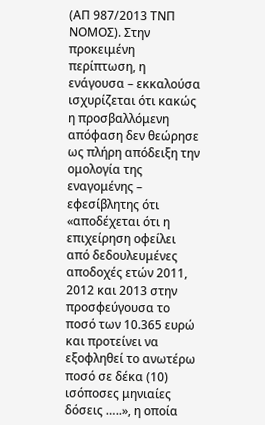(ΑΠ 987/2013 ΤΝΠ ΝΟΜΟΣ). Στην προκειμένη περίπτωση, η ενάγουσα – εκκαλούσα ισχυρίζεται ότι κακώς η προσβαλλόμενη απόφαση δεν θεώρησε ως πλήρη απόδειξη την ομολογία της εναγομένης – εφεσίβλητης ότι «αποδέχεται ότι η επιχείρηση οφείλει από δεδουλευμένες αποδοχές ετών 2011, 2012 και 2013 στην προσφεύγουσα το ποσό των 10.365 ευρώ και προτείνει να εξοφληθεί το ανωτέρω ποσό σε δέκα (10) ισόποσες μηνιαίες δόσεις …..», η οποία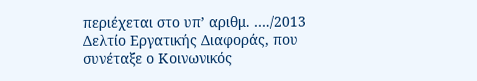περιέχεται στο υπ’ αριθμ. …./2013 Δελτίο Εργατικής Διαφοράς, που συνέταξε ο Κοινωνικός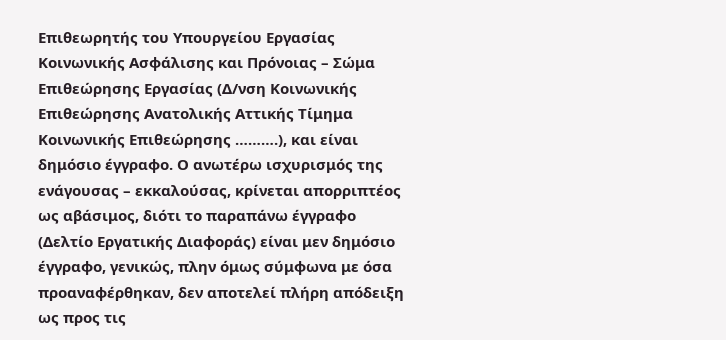Επιθεωρητής του Υπουργείου Εργασίας Κοινωνικής Ασφάλισης και Πρόνοιας – Σώμα Επιθεώρησης Εργασίας (Δ/νση Κοινωνικής Επιθεώρησης Ανατολικής Αττικής Τίμημα Κοινωνικής Επιθεώρησης ……….), και είναι δημόσιο έγγραφο. Ο ανωτέρω ισχυρισμός της ενάγουσας – εκκαλούσας, κρίνεται απορριπτέος ως αβάσιμος, διότι το παραπάνω έγγραφο (Δελτίο Εργατικής Διαφοράς) είναι μεν δημόσιο έγγραφο, γενικώς, πλην όμως σύμφωνα με όσα προαναφέρθηκαν, δεν αποτελεί πλήρη απόδειξη ως προς τις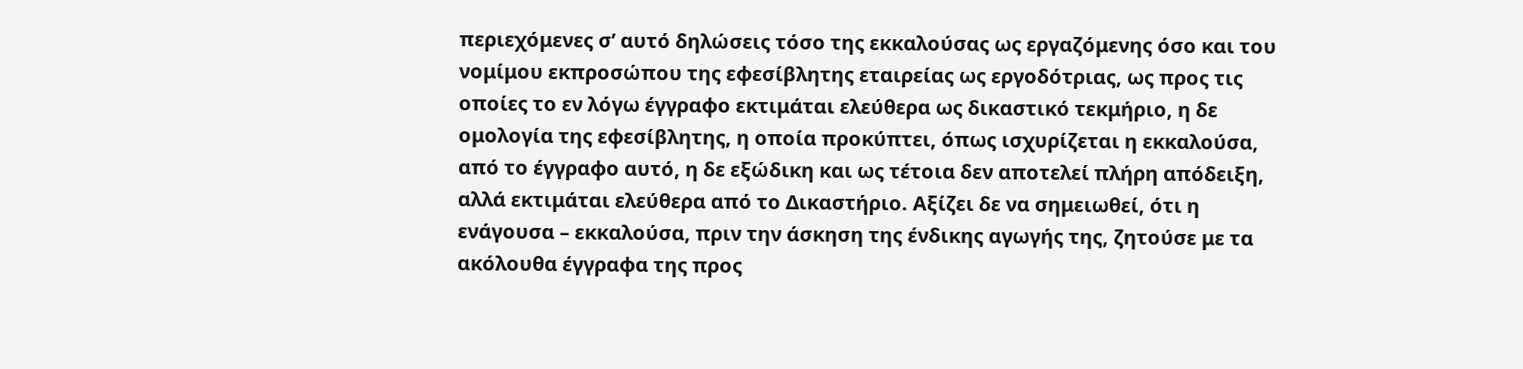περιεχόμενες σ’ αυτό δηλώσεις τόσο της εκκαλούσας ως εργαζόμενης όσο και του νομίμου εκπροσώπου της εφεσίβλητης εταιρείας ως εργοδότριας, ως προς τις οποίες το εν λόγω έγγραφο εκτιμάται ελεύθερα ως δικαστικό τεκμήριο, η δε ομολογία της εφεσίβλητης, η οποία προκύπτει, όπως ισχυρίζεται η εκκαλούσα, από το έγγραφο αυτό, η δε εξώδικη και ως τέτοια δεν αποτελεί πλήρη απόδειξη, αλλά εκτιμάται ελεύθερα από το Δικαστήριο. Αξίζει δε να σημειωθεί, ότι η ενάγουσα – εκκαλούσα, πριν την άσκηση της ένδικης αγωγής της, ζητούσε με τα ακόλουθα έγγραφα της προς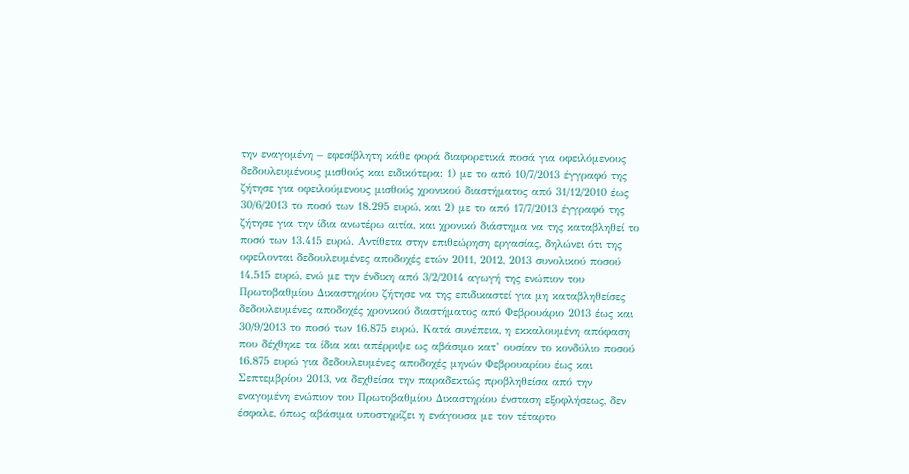την εναγομένη – εφεσίβλητη κάθε φορά διαφορετικά ποσά για οφειλόμενους δεδουλευμένους μισθούς και ειδικότερα: 1) με το από 10/7/2013 έγγραφό της ζήτησε για οφειλούμενους μισθούς χρονικού διαστήματος από 31/12/2010 έως 30/6/2013 το ποσό των 18.295 ευρώ, και 2) με το από 17/7/2013 έγγραφό της ζήτησε για την ίδια ανωτέρω αιτία, και χρονικό διάστημα να της καταβληθεί το ποσό των 13.415 ευρώ. Αντίθετα στην επιθεώρηση εργασίας, δηλώνει ότι της οφείλονται δεδουλευμένες αποδοχές ετών 2011, 2012, 2013 συνολικού ποσού 14.515 ευρώ, ενώ με την ένδικη από 3/2/2014 αγωγή της ενώπιον του Πρωτοβαθμίου Δικαστηρίου ζήτησε να της επιδικαστεί για μη καταβληθείσες δεδουλευμένες αποδοχές χρονικού διαστήματος από Φεβρουάριο 2013 έως και 30/9/2013 το ποσό των 16.875 ευρώ. Κατά συνέπεια, η εκκαλουμένη απόφαση που δέχθηκε τα ίδια και απέρριψε ως αβάσιμο κατ’ ουσίαν το κονδύλιο ποσού 16.875 ευρώ για δεδουλευμένες αποδοχές μηνών Φεβρουαρίου έως και Σεπτεμβρίου 2013, να δεχθείσα την παραδεκτώς προβληθείσα από την εναγομένη ενώπιον του Πρωτοβαθμίου Δικαστηρίου ένσταση εξοφλήσεως, δεν έσφαλε, όπως αβάσιμα υποστηρίζει η ενάγουσα με τον τέταρτο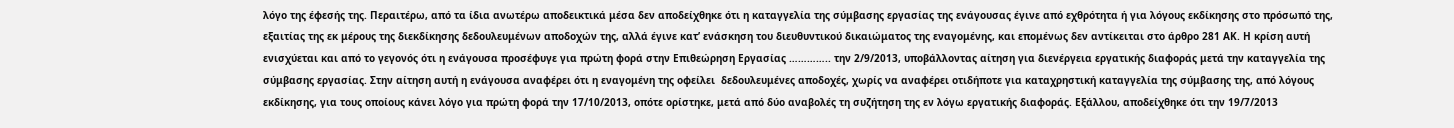λόγο της έφεσής της. Περαιτέρω, από τα ίδια ανωτέρω αποδεικτικά μέσα δεν αποδείχθηκε ότι η καταγγελία της σύμβασης εργασίας της ενάγουσας έγινε από εχθρότητα ή για λόγους εκδίκησης στο πρόσωπό της, εξαιτίας της εκ μέρους της διεκδίκησης δεδουλευμένων αποδοχών της, αλλά έγινε κατ’ ενάσκηση του διευθυντικού δικαιώματος της εναγομένης, και επομένως δεν αντίκειται στο άρθρο 281 ΑΚ. Η κρίση αυτή ενισχύεται και από το γεγονός ότι η ενάγουσα προσέφυγε για πρώτη φορά στην Επιθεώρηση Εργασίας ………….. την 2/9/2013, υποβάλλοντας αίτηση για διενέργεια εργατικής διαφοράς μετά την καταγγελία της σύμβασης εργασίας. Στην αίτηση αυτή η ενάγουσα αναφέρει ότι η εναγομένη της οφείλει  δεδουλευμένες αποδοχές, χωρίς να αναφέρει οτιδήποτε για καταχρηστική καταγγελία της σύμβασης της, από λόγους εκδίκησης, για τους οποίους κάνει λόγο για πρώτη φορά την 17/10/2013, οπότε ορίστηκε, μετά από δύο αναβολές τη συζήτηση της εν λόγω εργατικής διαφοράς. Εξάλλου, αποδείχθηκε ότι την 19/7/2013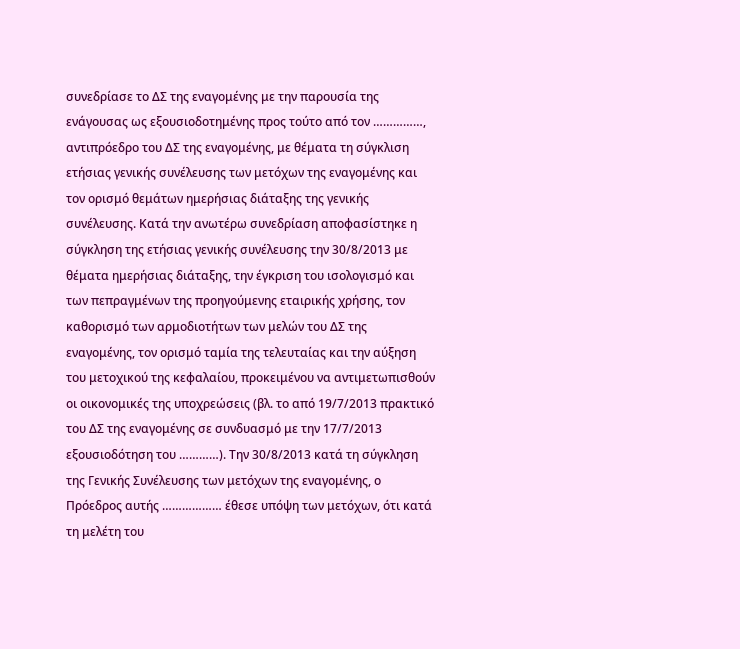συνεδρίασε το ΔΣ της εναγομένης με την παρουσία της ενάγουσας ως εξουσιοδοτημένης προς τούτο από τον ……………, αντιπρόεδρο του ΔΣ της εναγομένης, με θέματα τη σύγκλιση ετήσιας γενικής συνέλευσης των μετόχων της εναγομένης και τον ορισμό θεμάτων ημερήσιας διάταξης της γενικής συνέλευσης. Κατά την ανωτέρω συνεδρίαση αποφασίστηκε η σύγκληση της ετήσιας γενικής συνέλευσης την 30/8/2013 με θέματα ημερήσιας διάταξης, την έγκριση του ισολογισμό και των πεπραγμένων της προηγούμενης εταιρικής χρήσης, τον καθορισμό των αρμοδιοτήτων των μελών του ΔΣ της εναγομένης, τον ορισμό ταμία της τελευταίας και την αύξηση του μετοχικού της κεφαλαίου, προκειμένου να αντιμετωπισθούν οι οικονομικές της υποχρεώσεις (βλ. το από 19/7/2013 πρακτικό του ΔΣ της εναγομένης σε συνδυασμό με την 17/7/2013 εξουσιοδότηση του …………). Την 30/8/2013 κατά τη σύγκληση της Γενικής Συνέλευσης των μετόχων της εναγομένης, ο Πρόεδρος αυτής ……………… έθεσε υπόψη των μετόχων, ότι κατά τη μελέτη του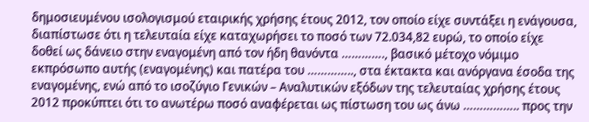δημοσιευμένου ισολογισμού εταιρικής χρήσης έτους 2012, τον οποίο είχε συντάξει η ενάγουσα, διαπίστωσε ότι η τελευταία είχε καταχωρήσει το ποσό των 72.034,82 ευρώ, το οποίο είχε δοθεί ως δάνειο στην εναγομένη από τον ήδη θανόντα …………., βασικό μέτοχο νόμιμο εκπρόσωπο αυτής (εναγομένης) και πατέρα του ………….., στα έκτακτα και ανόργανα έσοδα της εναγομένης, ενώ από το ισοζύγιο Γενικών – Αναλυτικών εξόδων της τελευταίας χρήσης έτους 2012 προκύπτει ότι το ανωτέρω ποσό αναφέρεται ως πίστωση του ως άνω …………….. προς την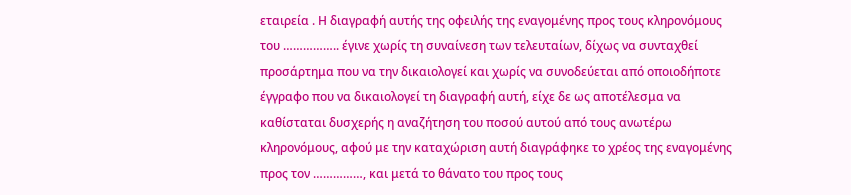εταιρεία . Η διαγραφή αυτής της οφειλής της εναγομένης προς τους κληρονόμους του …………….. έγινε χωρίς τη συναίνεση των τελευταίων, δίχως να συνταχθεί προσάρτημα που να την δικαιολογεί και χωρίς να συνοδεύεται από οποιοδήποτε έγγραφο που να δικαιολογεί τη διαγραφή αυτή, είχε δε ως αποτέλεσμα να καθίσταται δυσχερής η αναζήτηση του ποσού αυτού από τους ανωτέρω κληρονόμους, αφού με την καταχώριση αυτή διαγράφηκε το χρέος της εναγομένης προς τον ……………, και μετά το θάνατο του προς τους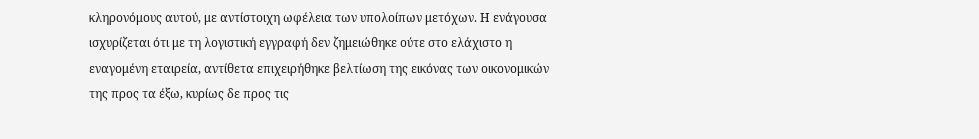κληρονόμους αυτού, με αντίστοιχη ωφέλεια των υπολοίπων μετόχων. Η ενάγουσα ισχυρίζεται ότι με τη λογιστική εγγραφή δεν ζημειώθηκε ούτε στο ελάχιστο η εναγομένη εταιρεία, αντίθετα επιχειρήθηκε βελτίωση της εικόνας των οικονομικών της προς τα έξω, κυρίως δε προς τις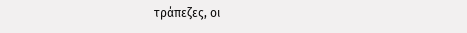τράπεζες, οι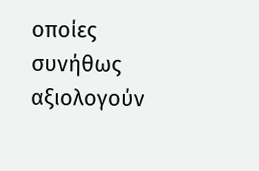οποίες συνήθως αξιολογούν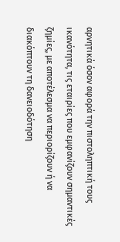αρνητικά όσον αφορά την πιστοληπτική τους ικανότητα, τις εταιρίες που εμφανίζουν σημαντικές ζημίες, με αποτέλεσμα να περιορίζουν ή να διακόπτουν τη δανειοδότηση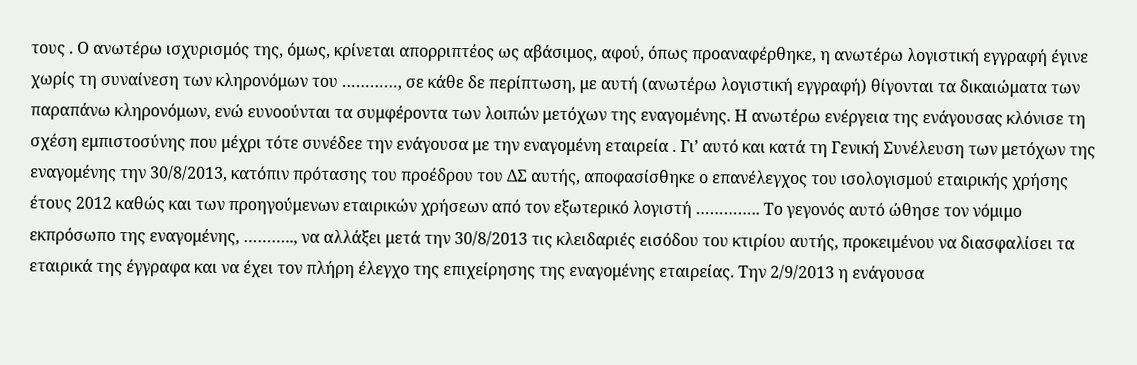τους . Ο ανωτέρω ισχυρισμός της, όμως, κρίνεται απορριπτέος ως αβάσιμος, αφού, όπως προαναφέρθηκε, η ανωτέρω λογιστική εγγραφή έγινε χωρίς τη συναίνεση των κληρονόμων του …………, σε κάθε δε περίπτωση, με αυτή (ανωτέρω λογιστική εγγραφή) θίγονται τα δικαιώματα των παραπάνω κληρονόμων, ενώ ευνοούνται τα συμφέροντα των λοιπών μετόχων της εναγομένης. Η ανωτέρω ενέργεια της ενάγουσας κλόνισε τη σχέση εμπιστοσύνης που μέχρι τότε συνέδεε την ενάγουσα με την εναγομένη εταιρεία . Γι’ αυτό και κατά τη Γενική Συνέλευση των μετόχων της εναγομένης την 30/8/2013, κατόπιν πρότασης του προέδρου του ΔΣ αυτής, αποφασίσθηκε ο επανέλεγχος του ισολογισμού εταιρικής χρήσης έτους 2012 καθώς και των προηγούμενων εταιρικών χρήσεων από τον εξωτερικό λογιστή ………….. Το γεγονός αυτό ώθησε τον νόμιμο εκπρόσωπο της εναγομένης, ……….., να αλλάξει μετά την 30/8/2013 τις κλειδαριές εισόδου του κτιρίου αυτής, προκειμένου να διασφαλίσει τα εταιρικά της έγγραφα και να έχει τον πλήρη έλεγχο της επιχείρησης της εναγομένης εταιρείας. Την 2/9/2013 η ενάγουσα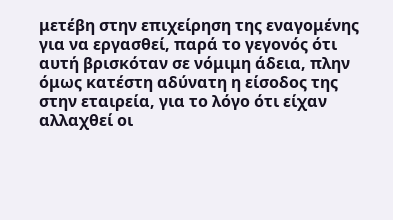μετέβη στην επιχείρηση της εναγομένης για να εργασθεί, παρά το γεγονός ότι αυτή βρισκόταν σε νόμιμη άδεια, πλην όμως κατέστη αδύνατη η είσοδος της στην εταιρεία, για το λόγο ότι είχαν αλλαχθεί οι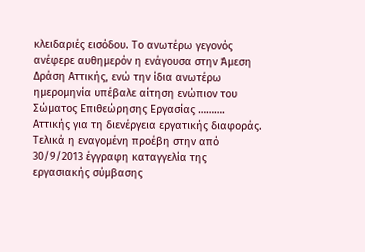κλειδαριές εισόδου. Το ανωτέρω γεγονός ανέφερε αυθημερόν η ενάγουσα στην Άμεση Δράση Αττικής, ενώ την ίδια ανωτέρω ημερομηνία υπέβαλε αίτηση ενώπιον του Σώματος Επιθεώρησης Εργασίας ………. Αττικής για τη διενέργεια εργατικής διαφοράς. Τελικά η εναγομένη προέβη στην από 30/9/2013 έγγραφη καταγγελία της εργασιακής σύμβασης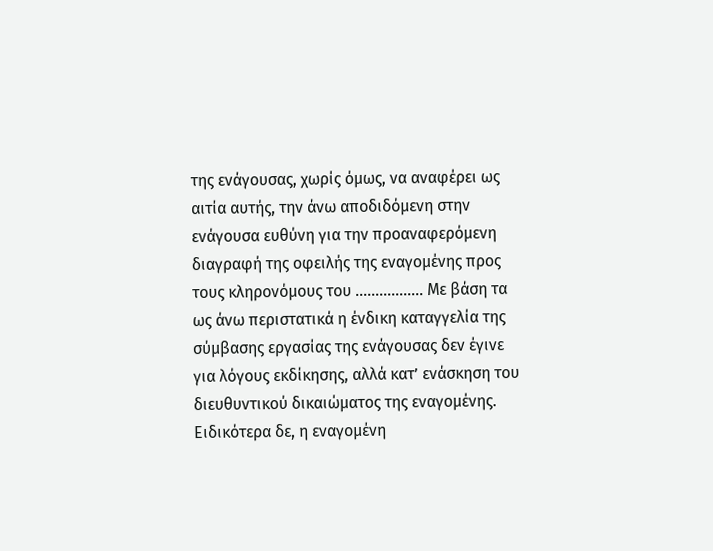της ενάγουσας, χωρίς όμως, να αναφέρει ως αιτία αυτής, την άνω αποδιδόμενη στην ενάγουσα ευθύνη για την προαναφερόμενη διαγραφή της οφειλής της εναγομένης προς τους κληρονόμους του …………….. Με βάση τα ως άνω περιστατικά η ένδικη καταγγελία της σύμβασης εργασίας της ενάγουσας δεν έγινε για λόγους εκδίκησης, αλλά κατ’ ενάσκηση του διευθυντικού δικαιώματος της εναγομένης. Ειδικότερα δε, η εναγομένη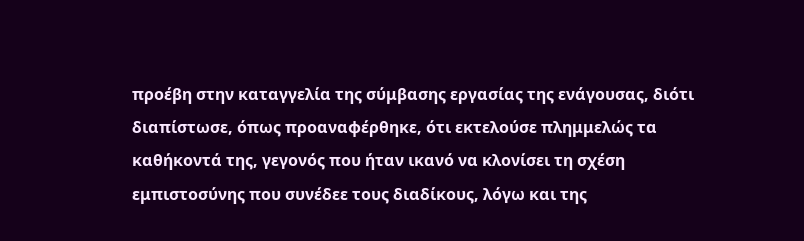προέβη στην καταγγελία της σύμβασης εργασίας της ενάγουσας, διότι διαπίστωσε, όπως προαναφέρθηκε, ότι εκτελούσε πλημμελώς τα καθήκοντά της, γεγονός που ήταν ικανό να κλονίσει τη σχέση εμπιστοσύνης που συνέδεε τους διαδίκους, λόγω και της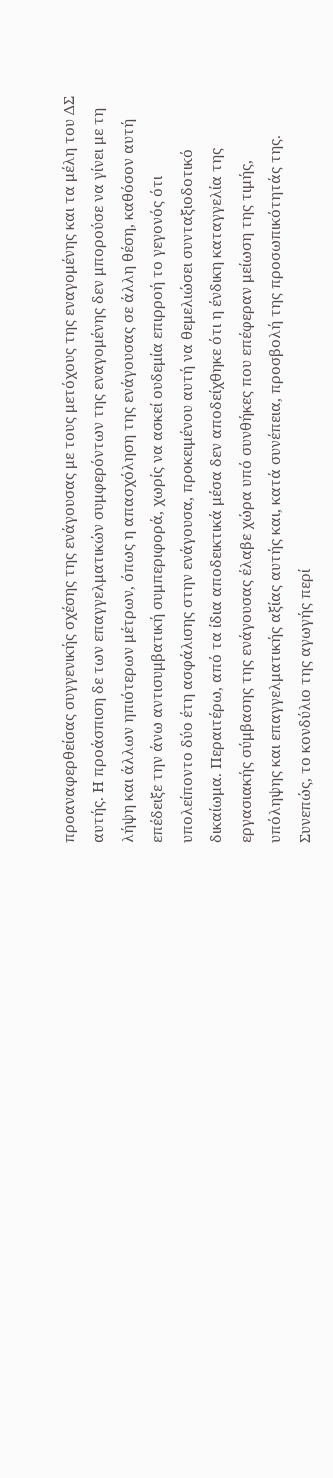προαναφερθείσας συγγενικής σχέσης της ενάγουσας με τους μετόχους της εναγομένης και τα μέλη του ΔΣ αυτής. Η προάσπιση δε των επαγγελματικών συμφερόντων της εναγομένης δεν μπορούσε να γίνει με τη λήψη και άλλων ηπιότερων μέτρων, όπως η απασχόληση της ενάγουσας σε άλλη θέση, καθόσον αυτή επέδειξε την άνω αντισυμβατική συμπεριφορά, χωρίς να ασκεί ουδεμία επιρροή το γεγονός ότι υπολείποντο δύο έτη ασφάλισης στην ενάγουσα, προκειμένου αυτή να θεμελιώσει συνταξιοδοτικό δικαίωμα. Περαιτέρω, από τα ίδια αποδεικτικά μέσα δεν αποδείχθηκε ότι η ένδικη καταγγελία της εργασιακής σύμβασης της ενάγουσας έλαβε χώρα υπό συνθήκες που επέφεραν μείωση της τιμής, υπόληψης και επαγγελματικής αξίας αυτής και, κατά συνέπεια, προσβολή της προσωπικότητάς της. Συνεπώς, το κονδύλιο της αγωγής περί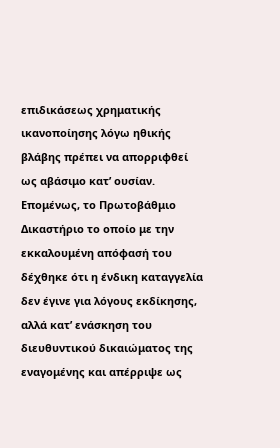επιδικάσεως χρηματικής ικανοποίησης λόγω ηθικής βλάβης πρέπει να απορριφθεί ως αβάσιμο κατ’ ουσίαν. Επομένως, το Πρωτοβάθμιο Δικαστήριο το οποίο με την εκκαλουμένη απόφασή του δέχθηκε ότι η ένδικη καταγγελία δεν έγινε για λόγους εκδίκησης, αλλά κατ’ ενάσκηση του διευθυντικού δικαιώματος της εναγομένης και απέρριψε ως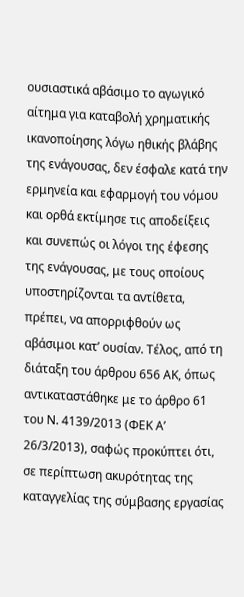ουσιαστικά αβάσιμο το αγωγικό αίτημα για καταβολή χρηματικής ικανοποίησης λόγω ηθικής βλάβης της ενάγουσας, δεν έσφαλε κατά την ερμηνεία και εφαρμογή του νόμου και ορθά εκτίμησε τις αποδείξεις και συνεπώς οι λόγοι της έφεσης της ενάγουσας, με τους οποίους υποστηρίζονται τα αντίθετα, πρέπει, να απορριφθούν ως αβάσιμοι κατ’ ουσίαν. Τέλος, από τη διάταξη του άρθρου 656 ΑΚ, όπως αντικαταστάθηκε με το άρθρο 61 του Ν. 4139/2013 (ΦΕΚ Α’ 26/3/2013), σαφώς προκύπτει ότι, σε περίπτωση ακυρότητας της καταγγελίας της σύμβασης εργασίας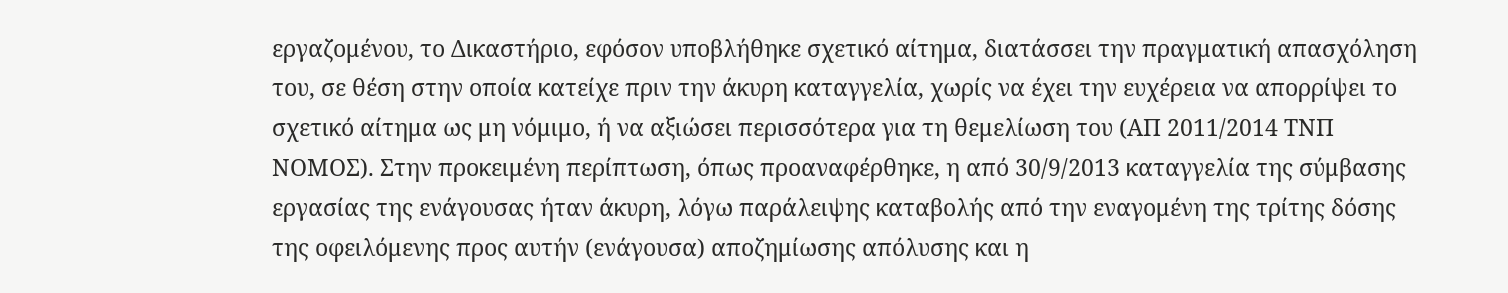εργαζομένου, το Δικαστήριο, εφόσον υποβλήθηκε σχετικό αίτημα, διατάσσει την πραγματική απασχόληση του, σε θέση στην οποία κατείχε πριν την άκυρη καταγγελία, χωρίς να έχει την ευχέρεια να απορρίψει το σχετικό αίτημα ως μη νόμιμο, ή να αξιώσει περισσότερα για τη θεμελίωση του (ΑΠ 2011/2014 ΤΝΠ ΝΟΜΟΣ). Στην προκειμένη περίπτωση, όπως προαναφέρθηκε, η από 30/9/2013 καταγγελία της σύμβασης εργασίας της ενάγουσας ήταν άκυρη, λόγω παράλειψης καταβολής από την εναγομένη της τρίτης δόσης της οφειλόμενης προς αυτήν (ενάγουσα) αποζημίωσης απόλυσης και η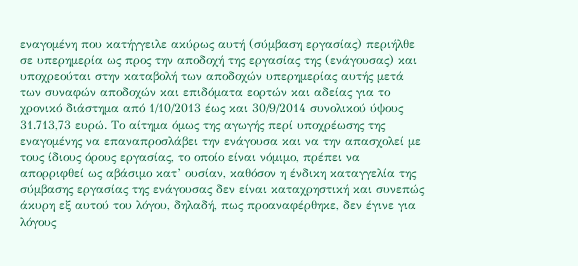εναγομένη που κατήγγειλε ακύρως αυτή (σύμβαση εργασίας) περιήλθε σε υπερημερία ως προς την αποδοχή της εργασίας της (ενάγουσας) και υποχρεούται στην καταβολή των αποδοχών υπερημερίας αυτής μετά των συναφών αποδοχών και επιδόματα εορτών και αδείας για το χρονικό διάστημα από 1/10/2013 έως και 30/9/2014 συνολικού ύψους 31.713,73 ευρώ. Το αίτημα όμως της αγωγής περί υποχρέωσης της εναγομένης να επαναπροσλάβει την ενάγουσα και να την απασχολεί με τους ίδιους όρους εργασίας, το οποίο είναι νόμιμο, πρέπει να απορριφθεί ως αβάσιμο κατ’ ουσίαν, καθόσον η ένδικη καταγγελία της σύμβασης εργασίας της ενάγουσας δεν είναι καταχρηστική και συνεπώς άκυρη εξ αυτού του λόγου, δηλαδή, πως προαναφέρθηκε, δεν έγινε για λόγους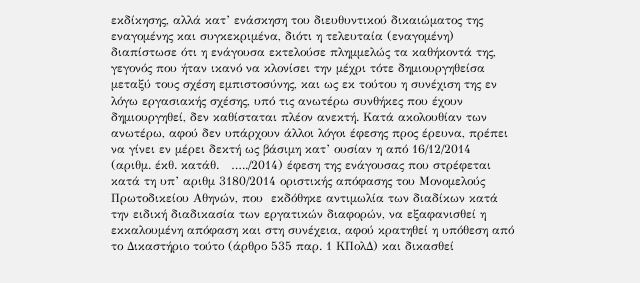εκδίκησης, αλλά κατ’ ενάσκηση του διευθυντικού δικαιώματος της εναγομένης και συγκεκριμένα, διότι η τελευταία (εναγομένη) διαπίστωσε ότι η ενάγουσα εκτελούσε πλημμελώς τα καθήκοντά της, γεγονός που ήταν ικανό να κλονίσει την μέχρι τότε δημιουργηθείσα μεταξύ τους σχέση εμπιστοσύνης, και ως εκ τούτου η συνέχιση της εν λόγω εργασιακής σχέσης, υπό τις ανωτέρω συνθήκες που έχουν δημιουργηθεί, δεν καθίσταται πλέον ανεκτή. Κατά ακολουθίαν των ανωτέρω, αφού δεν υπάρχουν άλλοι λόγοι έφεσης προς έρευνα, πρέπει να γίνει εν μέρει δεκτή ως βάσιμη κατ’ ουσίαν η από 16/12/2014 (αριθμ. έκθ. κατάθ.   …../2014) έφεση της ενάγουσας που στρέφεται κατά τη υπ’ αριθμ 3180/2014 οριστικής απόφασης του Μονομελούς Πρωτοδικείου Αθηνών, που  εκδόθηκε αντιμωλία των διαδίκων κατά την ειδική διαδικασία των εργατικών διαφορών, να εξαφανισθεί η εκκαλουμένη απόφαση και στη συνέχεια, αφού κρατηθεί η υπόθεση από το Δικαστήριο τούτο (άρθρο 535 παρ. 1 ΚΠολΔ) και δικασθεί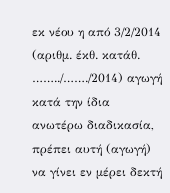εκ νέου η από 3/2/2014 (αριθμ. έκθ. κατάθ. ……../……./2014) αγωγή κατά την ίδια ανωτέρω διαδικασία, πρέπει αυτή (αγωγή) να γίνει εν μέρει δεκτή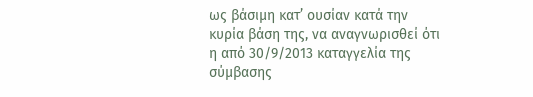ως βάσιμη κατ’ ουσίαν κατά την κυρία βάση της, να αναγνωρισθεί ότι η από 30/9/2013 καταγγελία της σύμβασης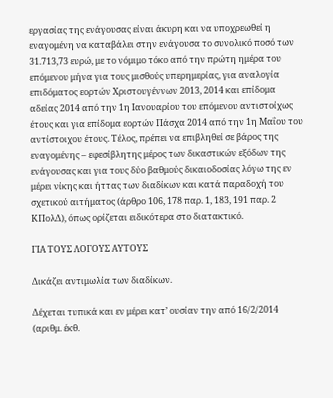εργασίας της ενάγουσας είναι άκυρη και να υποχρεωθεί η εναγομένη να καταβάλει στην ενάγουσα το συνολικό ποσό των 31.713,73 ευρώ, με το νόμιμο τόκο από την πρώτη ημέρα του επόμενου μήνα για τους μισθούς υπερημερίας, για αναλογία επιδόματος εορτών Χριστουγέννων 2013, 2014 και επίδομα αδείας 2014 από την 1η Ιανουαρίου του επόμενου αντιστοίχως έτους και για επίδομα εορτών Πάσχα 2014 από την 1η Μαΐου του αντίστοιχου έτους. Τέλος, πρέπει να επιβληθεί σε βάρος της εναγομένης – εφεσίβλητης μέρος των δικαστικών εξόδων της ενάγουσας και για τους δύο βαθμούς δικαιοδοσίας λόγω της εν μέρει νίκης και ήττας των διαδίκων και κατά παραδοχή του σχετικού αιτήματος (άρθρο 106, 178 παρ. 1, 183, 191 παρ. 2 ΚΠολΔ), όπως ορίζεται ειδικότερα στο διατακτικό.

ΓΙΑ ΤΟΥΣ ΛΟΓΟΥΣ ΑΥΤΟΥΣ

Δικάζει αντιμωλία των διαδίκων.

Δέχεται τυπικά και εν μέρει κατ’ ουσίαν την από 16/2/2014 (αριθμ. έκθ.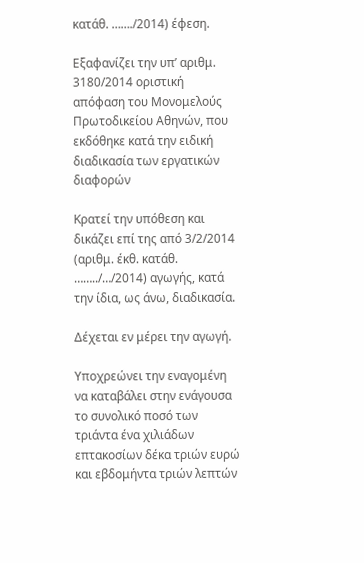κατάθ. ……./2014) έφεση.

Εξαφανίζει την υπ’ αριθμ. 3180/2014 οριστική απόφαση του Μονομελούς Πρωτοδικείου Αθηνών, που εκδόθηκε κατά την ειδική διαδικασία των εργατικών διαφορών

Κρατεί την υπόθεση και δικάζει επί της από 3/2/2014 (αριθμ. έκθ. κατάθ. ……../…/2014) αγωγής, κατά την ίδια, ως άνω, διαδικασία.

Δέχεται εν μέρει την αγωγή.

Υποχρεώνει την εναγομένη να καταβάλει στην ενάγουσα το συνολικό ποσό των τριάντα ένα χιλιάδων επτακοσίων δέκα τριών ευρώ και εβδομήντα τριών λεπτών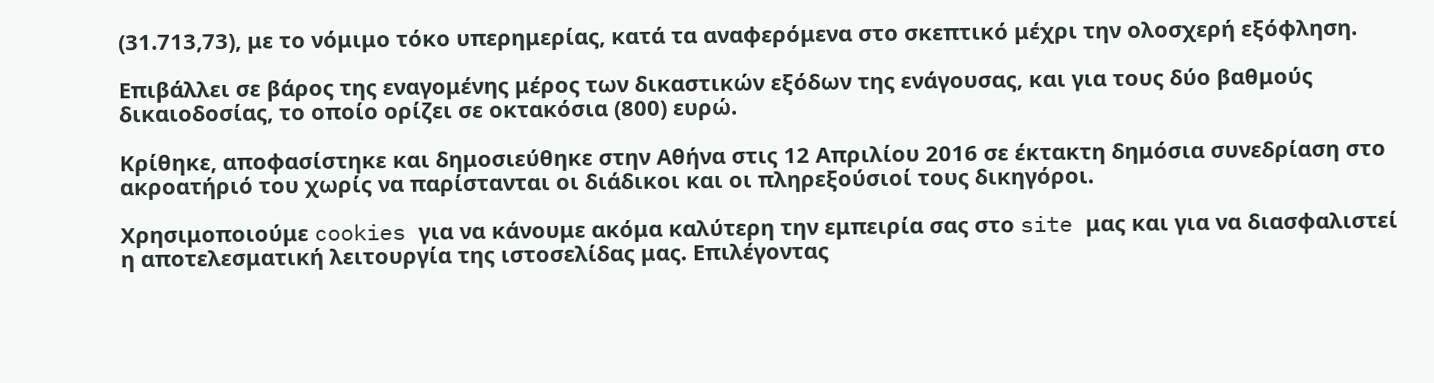(31.713,73), με το νόμιμο τόκο υπερημερίας, κατά τα αναφερόμενα στο σκεπτικό μέχρι την ολοσχερή εξόφληση.

Επιβάλλει σε βάρος της εναγομένης μέρος των δικαστικών εξόδων της ενάγουσας, και για τους δύο βαθμούς δικαιοδοσίας, το οποίο ορίζει σε οκτακόσια (800) ευρώ.

Κρίθηκε, αποφασίστηκε και δημοσιεύθηκε στην Αθήνα στις 12 Απριλίου 2016 σε έκτακτη δημόσια συνεδρίαση στο ακροατήριό του χωρίς να παρίστανται οι διάδικοι και οι πληρεξούσιοί τους δικηγόροι.

Χρησιμοποιούμε cookies για να κάνουμε ακόμα καλύτερη την εμπειρία σας στο site μας και για να διασφαλιστεί η αποτελεσματική λειτουργία της ιστοσελίδας μας. Επιλέγοντας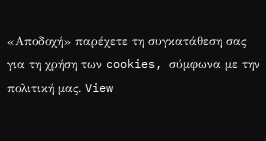«Αποδοχή» παρέχετε τη συγκατάθεση σας για τη χρήση των cookies, σύμφωνα με την πολιτική μας. View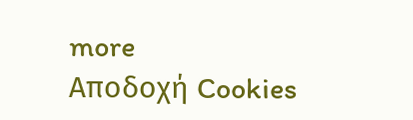more
Αποδοχή Cookies